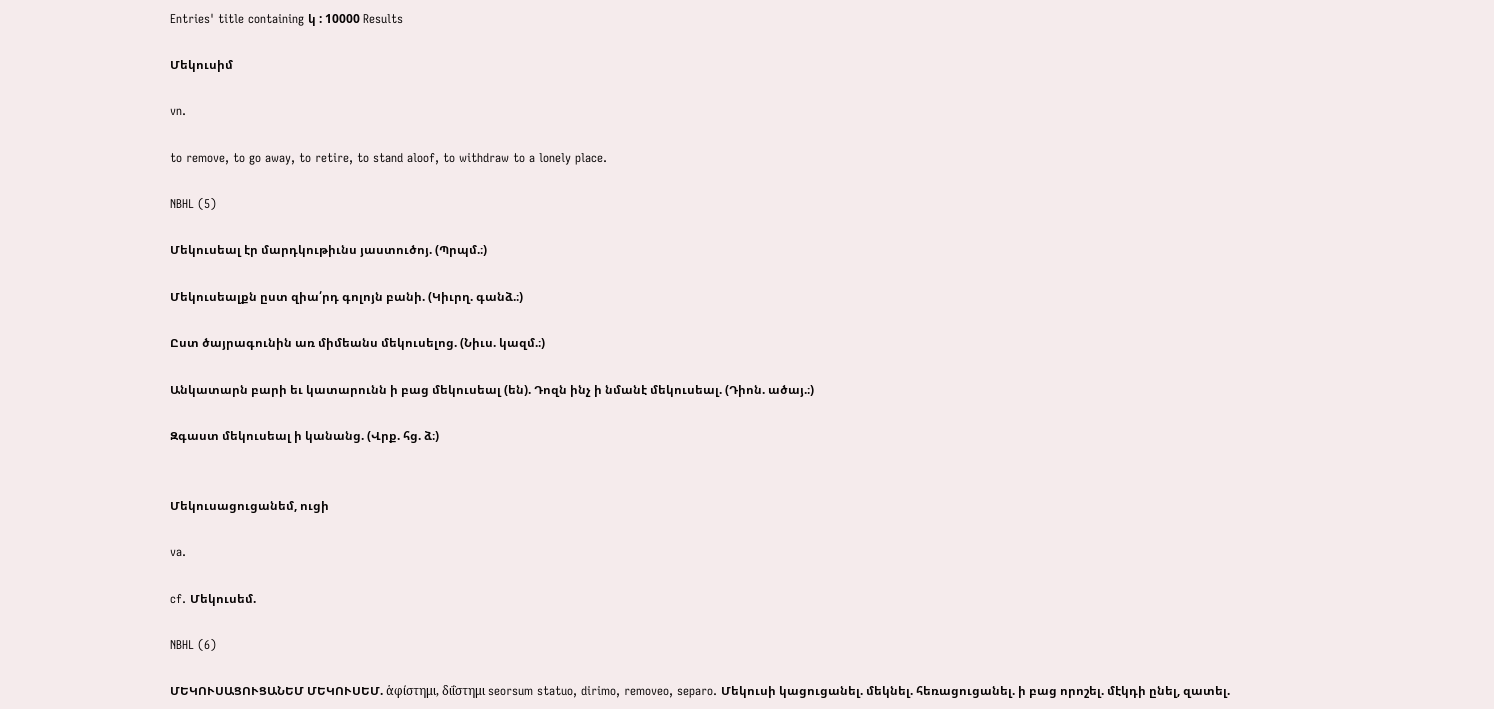Entries' title containing կ : 10000 Results

Մեկուսիմ

vn.

to remove, to go away, to retire, to stand aloof, to withdraw to a lonely place.

NBHL (5)

Մեկուսեալ էր մարդկութիւնս յաստուծոյ. (Պրպմ.։)

Մեկուսեալքն ըստ զիա՛րդ գոլոյն բանի. (Կիւրղ. գանձ.։)

Ըստ ծայրագունին առ միմեանս մեկուսելոց. (Նիւս. կազմ.։)

Անկատարն բարի եւ կատարունն ի բաց մեկուսեալ (են). Դոզն ինչ ի նմանէ մեկուսեալ. (Դիոն. ածայ.։)

Զգաստ մեկուսեալ ի կանանց. (Վրք. հց. ձ։)


Մեկուսացուցանեմ, ուցի

va.

cf. Մեկուսեմ.

NBHL (6)

ՄԵԿՈՒՍԱՑՈՒՑԱՆԵՄ ՄԵԿՈՒՍԵՄ. ἁφίστημι, διΐστημι seorsum statuo, dirimo, removeo, separo. Մեկուսի կացուցանել. մեկնել. հեռացուցանել. ի բաց որոշել. մէկդի ընել, զատել.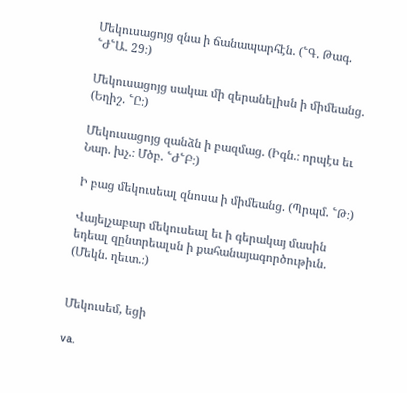Մեկուսացոյց զնա ի ճանապարհէն. (՟Գ. Թագ. ՟Ժ՟Ա. 29։)

Մեկուսացոյց սակաւ մի զերանելիսն ի միմեանց. (Եղիշ. ՟Ը։)

Մեկուսացոյց զանձն ի բազմաց. (Իգն.։ որպէս եւ Նար. խչ.։ Մծբ. ՟Ժ՟Բ։)

Ի բաց մեկուսեալ զնոսա ի միմեանց. (Պրպմ. ՟Թ։)

Վայելչաբար մեկուսեալ եւ ի գերակայ մասին եդեալ զընտրեալսն ի քահանայագործութիւն. (Մեկն. ղեւտ.։)


Մեկուսեմ, եցի

va.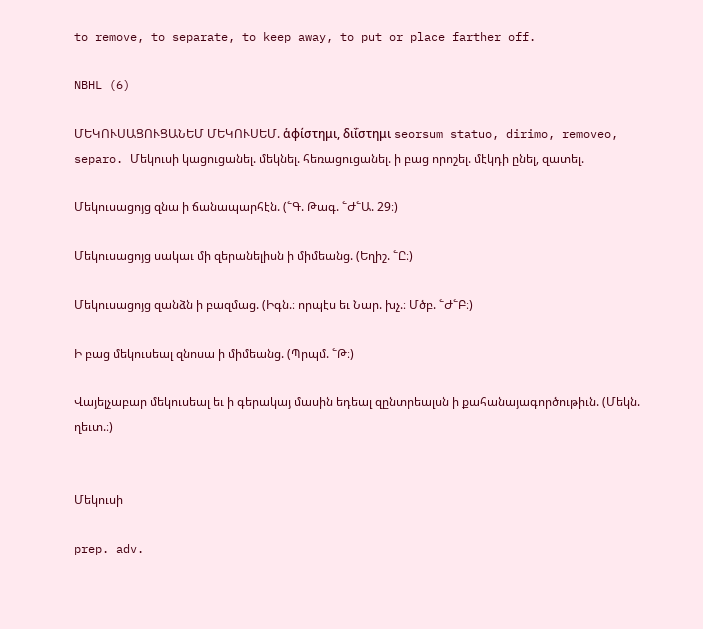to remove, to separate, to keep away, to put or place farther off.

NBHL (6)

ՄԵԿՈՒՍԱՑՈՒՑԱՆԵՄ ՄԵԿՈՒՍԵՄ. ἁφίστημι, διΐστημι seorsum statuo, dirimo, removeo, separo. Մեկուսի կացուցանել. մեկնել. հեռացուցանել. ի բաց որոշել. մէկդի ընել, զատել.

Մեկուսացոյց զնա ի ճանապարհէն. (՟Գ. Թագ. ՟Ժ՟Ա. 29։)

Մեկուսացոյց սակաւ մի զերանելիսն ի միմեանց. (Եղիշ. ՟Ը։)

Մեկուսացոյց զանձն ի բազմաց. (Իգն.։ որպէս եւ Նար. խչ.։ Մծբ. ՟Ժ՟Բ։)

Ի բաց մեկուսեալ զնոսա ի միմեանց. (Պրպմ. ՟Թ։)

Վայելչաբար մեկուսեալ եւ ի գերակայ մասին եդեալ զընտրեալսն ի քահանայագործութիւն. (Մեկն. ղեւտ.։)


Մեկուսի

prep. adv.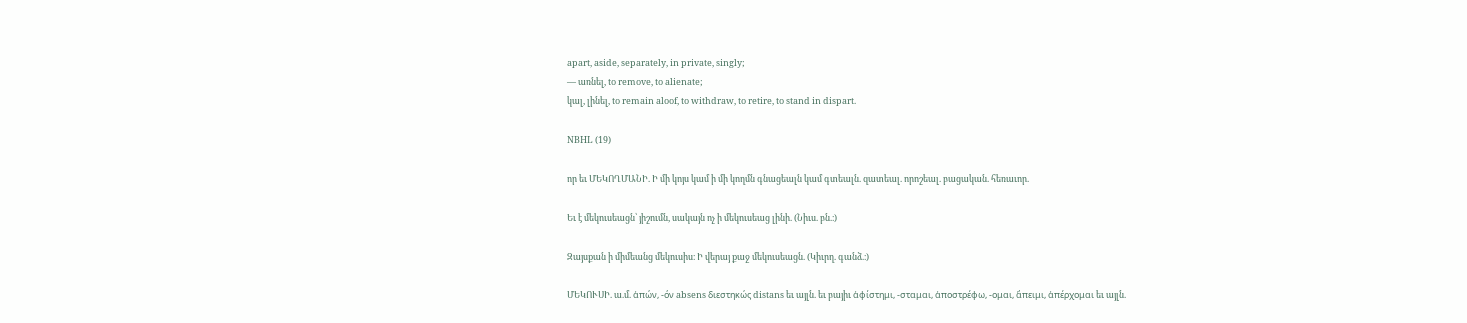apart, aside, separately, in private, singly;
— առնել, to remove, to alienate;
կալ, լինել, to remain aloof, to withdraw, to retire, to stand in dispart.

NBHL (19)

որ եւ ՄԵԿՈՂՄԱՆԻ. Ի մի կոյս կամ ի մի կողմն գնացեալն կամ գտեալն. զատեալ. որոշեալ. բացական. հեռաւոր.

Եւ է մեկուսեացն՝ յիշումն, սակայն ոչ ի մեկուսեաց լինի. (Նիւս. բն.։)

Զայսքան ի միմեանց մեկուսիս։ Ի վերայ քաջ մեկուսեացն. (Կիւրղ. գանձ.։)

ՄԵԿՈՒՍԻ. ա.մ. ἁπών, -όν absens διεστηκώς distans եւ այլն. եւ բայիւ ἁφίστημι, -σταμαι, ἁποστρέφω, -ομαι, ἅπειμι, ἁπέρχομαι եւ այլն.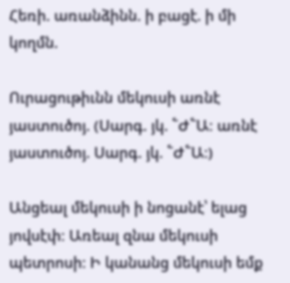Հեռի. առանձինն. ի բացէ. ի մի կողմն.

Ուրացութիւնն մեկուսի առնէ յաստուծոյ. (Սարգ. յկ. ՟Ժ՟Ա։ առնէ յաստուծոյ. Սարգ. յկ. ՟Ժ՟Ա։)

Անցեալ մեկուսի ի նոցանէ՝ ելաց յովսէփ։ Առեալ զնա մեկուսի պետրոսի։ Ի կանանց մեկուսի եմք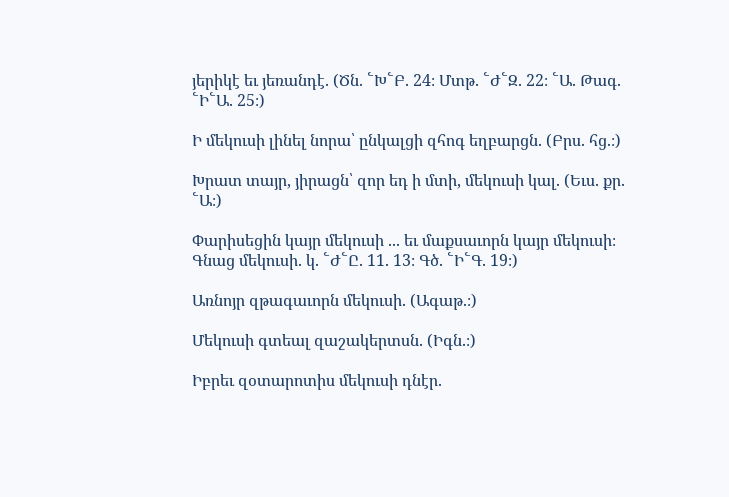յերիկէ եւ յեռանդէ. (Ծն. ՟Խ՟Բ. 24։ Մտթ. ՟Ժ՟Զ. 22։ ՟Ա. Թագ. ՟Ի՟Ա. 25։)

Ի մեկուսի լինել նորա՝ ընկալցի զհոգ եղբարցն. (Բրս. հց.։)

Խրատ տայր, յիրացն՝ զոր եդ ի մտի, մեկուսի կալ. (Եւս. քր. ՟Ա։)

Փարիսեցին կայր մեկուսի ... եւ մաքսաւորն կայր մեկուսի։ Գնաց մեկուսի. կ. ՟Ժ՟Ը. 11. 13։ Գծ. ՟Ի՟Գ. 19։)

Առնոյր զթագաւորն մեկուսի. (Ագաթ.։)

Մեկուսի գտեալ զաշակերտսն. (Իգն.։)

Իբրեւ զօտարոտիս մեկուսի դնէր.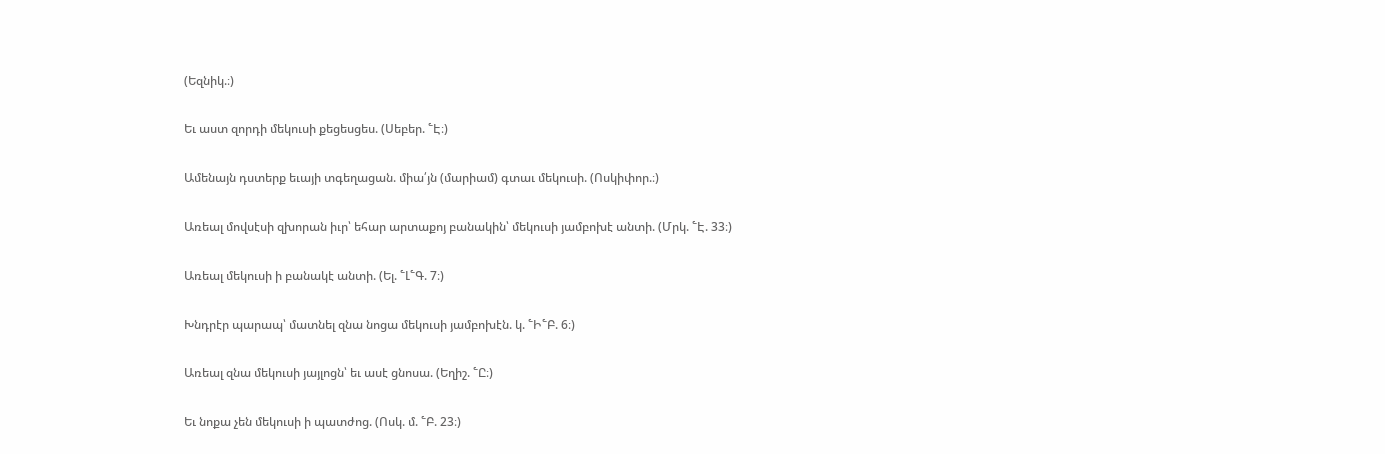(Եզնիկ.։)

Եւ աստ զորդի մեկուսի քեցեսցես. (Սեբեր. ՟Է։)

Ամենայն դստերք եւայի տգեղացան. միա՛յն (մարիամ) գտաւ մեկուսի. (Ոսկիփոր.։)

Առեալ մովսէսի զխորան իւր՝ եհար արտաքոյ բանակին՝ մեկուսի յամբոխէ անտի. (Մրկ. ՟Է. 33։)

Առեալ մեկուսի ի բանակէ անտի. (Ել. ՟Լ՟Գ. 7։)

Խնդրէր պարապ՝ մատնել զնա նոցա մեկուսի յամբոխէն. կ. ՟Ի՟Բ. 6։)

Առեալ զնա մեկուսի յայլոցն՝ եւ ասէ ցնոսա. (Եղիշ. ՟Ը։)

Եւ նոքա չեն մեկուսի ի պատժոց. (Ոսկ. մ. ՟Բ. 23։)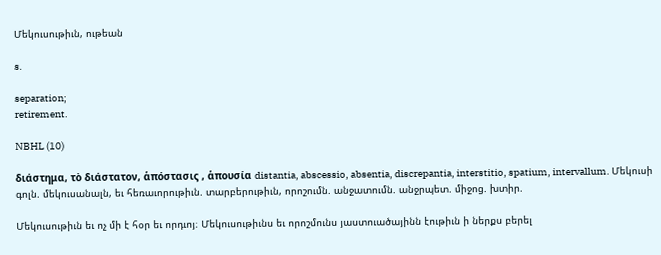Մեկուսութիւն, ութեան

s.

separation;
retirement.

NBHL (10)

διάστημα, τὸ διάστατον, ἁπόστασις , ἁπουσία distantia, abscessio, absentia, discrepantia, interstitio, spatium, intervallum. Մեկուսի գոլն. մեկուսանալն, եւ հեռաւորութիւն. տարբերութիւն, որոշումն. անջատումն. անջրպետ. միջոց. խտիր.

Մեկուսութիւն եւ ոչ մի է հօր եւ որդւոյ։ Մեկուսութիւնս եւ որոշմունս յաստուածայինն էութիւն ի ներքս բերել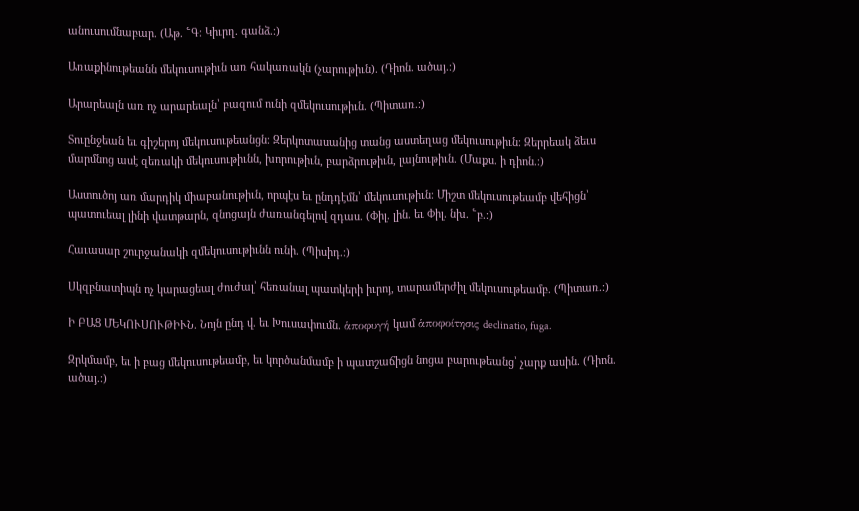անուսումնաբար. (Աթ. ՟Գ։ Կիւրղ. գանձ.։)

Առաքինութեանն մեկուսութիւն առ հակառակն (չարութիւն). (Դիոն. ածայ.։)

Արարեալն առ ոչ արարեալն՝ բազում ունի զմեկուսութիւն. (Պիտառ.։)

Տուընջեան եւ գիշերոյ մեկուսութեանցն։ Զերկոտասանից տանց աստեղաց մեկուսութիւն։ Զերրեակ ձեւս մարմնոց ասէ զեռակի մեկուսութիւնն, խորութիւն, բարձրութիւն, լայնութիւն. (Մաքս. ի դիոն.։)

Աստուծոյ առ մարդիկ միաբանութիւն, որպէս եւ ընդդէմն՝ մեկուսութիւն։ Միշտ մեկուսութեամբ վեհիցն՝ պատուեալ լինի վատթարն, զնոցայն ժառանգելով զդաս. (Փիլ. լին. եւ Փիլ. նխ. ՟բ.։)

Հաւասար շուրջանակի զմեկուսութիւնն ունի. (Պիսիդ.։)

Սկզբնատիպն ոչ կարացեալ ժուժալ՝ հեռանալ պատկերի իւրոյ, տարամերժիլ մեկուսութեամբ. (Պիտառ.։)

Ի ԲԱՑ ՄԵԿՈՒՍՈՒԹԻՒՆ. Նոյն ընդ վ. եւ Խուսափումն. ἁποφυγή կամ ἁποφοίτησις declinatio, fuga.

Զրկմամբ, եւ ի բաց մեկուսութեամբ, եւ կործանմամբ ի պատշաճիցն նոցա բարութեանց՝ չարք ասին. (Դիոն. ածայ.։)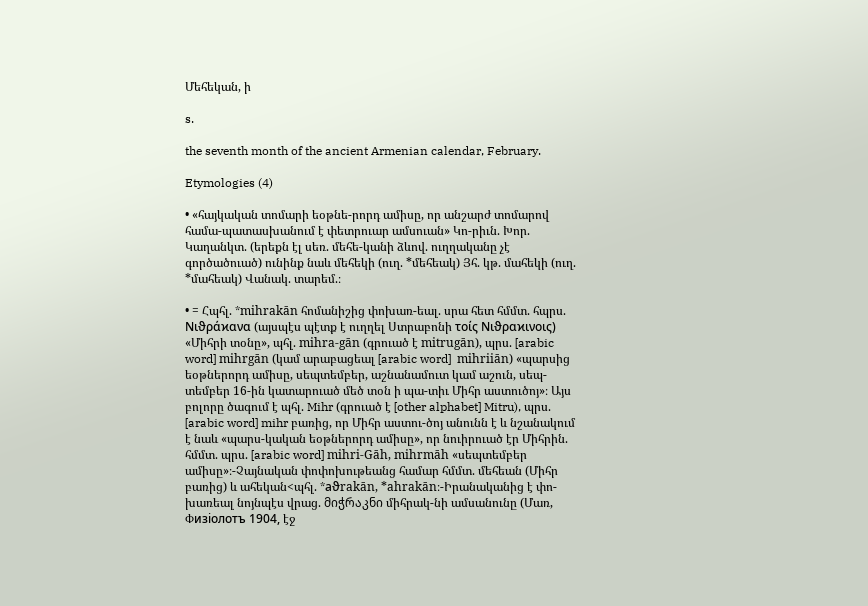Մեհեկան, ի

s.

the seventh month of the ancient Armenian calendar, February.

Etymologies (4)

• «հայկական տոմարի եօթնե-րորդ ամիսը, որ անշարժ տոմարով համա-պատասխանում է փետրուար ամսուան» Կո-րիւն. Խոր. Կաղանկտ. (երեքն էլ սեռ. մեհե-կանի ձևով. ուղղականը չէ գործածուած) ունինք նաև մեհեկի (ուղ. *մեհեակ) Յհ. կթ. մահեկի (ուղ. *մահեակ) Վանակ. տարեմ.։

• = Հպհլ. *mihrakān հոմանիշից փոխառ-եալ. սրա հետ հմմտ. հպրս. Νιϑράϰανα (այսպէս պէտք է ուղղել Ստրաբոնի τοίς Νιϑραϰινοις) «Միհրի տօնը», պհլ. mihra-gān (գրուած է mitrugān), պրս. [arabic word] mihrgān (կամ արաբացեալ [arabic word]  mihriiān) «պարսից եօթներորդ ամիսը, սեպտեմբեր, աշնանամուտ կամ աշուն, սեպ-տեմբեր 16-ին կատարուած մեծ տօն ի պա-տիւ Միհր աստուծոյ»։ Այս բոլորը ծագում է պհլ. Mihr (գրուած է [other alphabet] Mitru), պրս. [arabic word] mihr բառից, որ Միհր աստու-ծոյ անունն է և նշանակում է նաև «պարս-կական եօթներորդ ամիսը», որ նուիրուած էր Միհրին. հմմտ. պրս. [arabic word] mihri-Gāh, mihrmāh «սեպտեմբեր ամիսը»։-Չայնական փոփոխութեանց համար հմմտ. մեհեան (Միհր բառից) և ահեկան<պհլ. *aϑrakān, *ahrakān։-Իրանականից է փո-խառեալ նոյնպէս վրաց. მიჭრაკნი միհրակ-նի ամսանունը (Մառ, Փизiолотъ 1904, էջ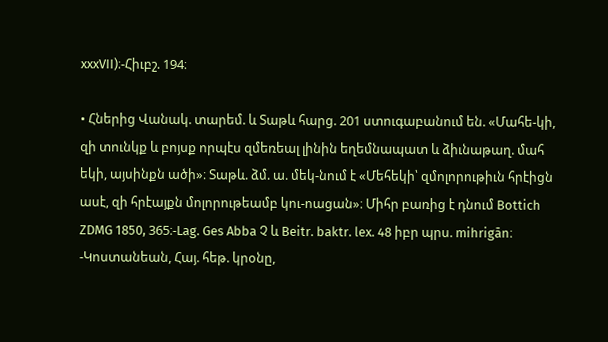xxxVII)։-Հիւբշ. 194։

• Հներից Վանակ. տարեմ. և Տաթև հարց. 201 ստուգաբանում են. «Մահե-կի, զի տունկք և բոյսք որպէս զմեռեալ լինին եղեմնապատ և ձիւնաթաղ. մահ եկի, այսինքն ածի»։ Տաթև. ձմ. ա. մեկ-նում է «Մեհեկի՝ զմոլորութիւն հրէիցն ասէ, զի հրէայքն մոլորութեամբ կու-ոացան»։ Միհր բառից է դնում Bottich ZDMG 1850, 365։-Lag. Ges Abba Չ և Beitr. baktr. lex. 48 իբր պրս. mihrigān։ -Կոստանեան, Հայ. հեթ. կրօնը,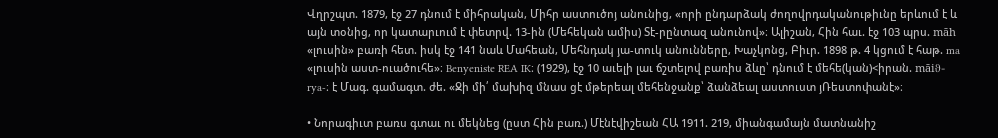Վղրշպտ. 1879, էջ 27 դնում է միհրական, Միհր աստուծոյ անունից, «որի ընդարձակ ժողովրդականութիւնը երևում է և այն տօնից, որ կատարւում է փետրվ. 13-ին (Մեհեկան ամիս) Տէ-րընտազ անունով»։ Ալիշան, Հին հաւ. էջ 103 պրս. māh «լուսին» բառի հետ. իսկ էջ 141 նաև Մահեան, Մեհնդակ յա-տուկ անունները, Խաչկոնց, Բիւր. 1898 թ. 4 կցում է հաթ. ma «լուսին աստ-ուածուհե»։ Benyeniste REA IK։ (1929), էջ 10 աւելի լաւ ճշտելով բառիս ձևը՝ դնում է մեհե(կան)<իրան. māiϑ-rya-։ է Մագ. գամագտ. ժե. «Ջի մի՛ մախիզ մնաս ցէ մթերեալ մեհենջանք՝ ձանձեալ աստուստ յՌեստոփանէ»։

• Նորագիւտ բառս գտաւ ու մեկնեց (ըստ Հին բառ.) Մէնէվիշեան ՀԱ 1911. 219, միանգամայն մատնանիշ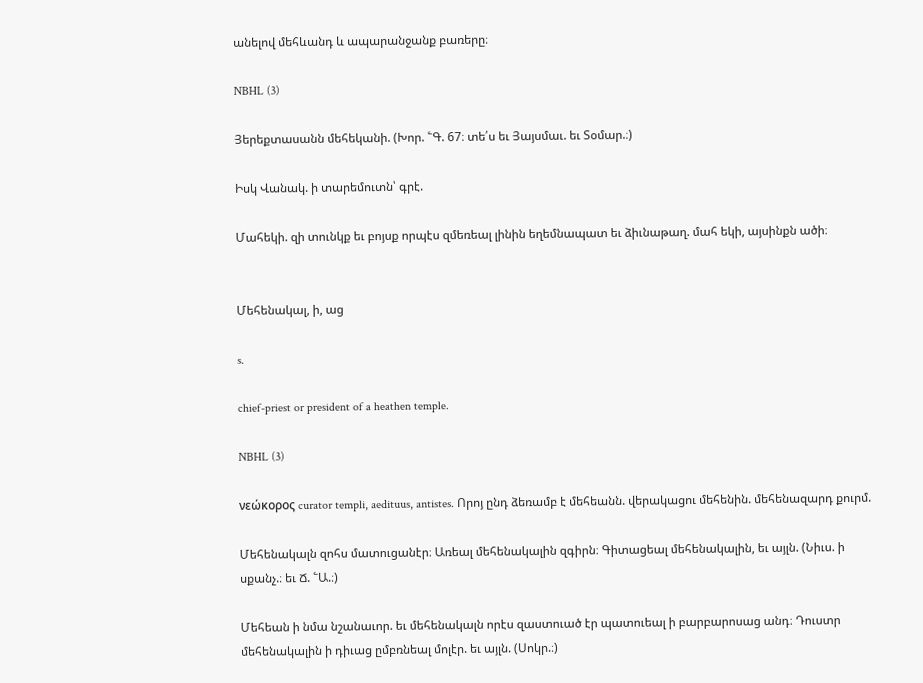անելով մեհևանդ և ապարանջանք բառերը։

NBHL (3)

Յերեքտասանն մեհեկանի. (Խոր. ՟Գ. 67։ տե՛ս եւ Յայսմաւ. եւ Տօմար.։)

Իսկ Վանակ. ի տարեմուտն՝ գրէ.

Մահեկի. զի տունկք եւ բոյսք որպէս զմեռեալ լինին եղեմնապատ եւ ձիւնաթաղ. մահ եկի, այսինքն ածի։


Մեհենակալ, ի, աց

s.

chief-priest or president of a heathen temple.

NBHL (3)

νεώκορος curator templi, aedituus, antistes. Որոյ ընդ ձեռամբ է մեհեանն. վերակացու մեհենին. մեհենազարդ քուրմ.

Մեհենակալն զոհս մատուցանէր։ Առեալ մեհենակալին զգիրն։ Գիտացեալ մեհենակալին, եւ այլն. (Նիւս. ի սքանչ.։ եւ Ճ. ՟Ա.։)

Մեհեան ի նմա նշանաւոր. եւ մեհենակալն որէս զաստուած էր պատուեալ ի բարբարոսաց անդ։ Դուստր մեհենակալին ի դիւաց ըմբռնեալ մոլէր. եւ այլն. (Սոկր.։)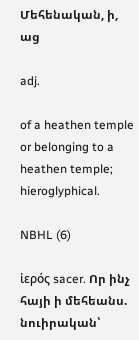Մեհենական, ի, աց

adj.

of a heathen temple or belonging to a heathen temple;
hieroglyphical.

NBHL (6)

ἰερός sacer. Որ ինչ հայի ի մեհեանս. նուիրական՝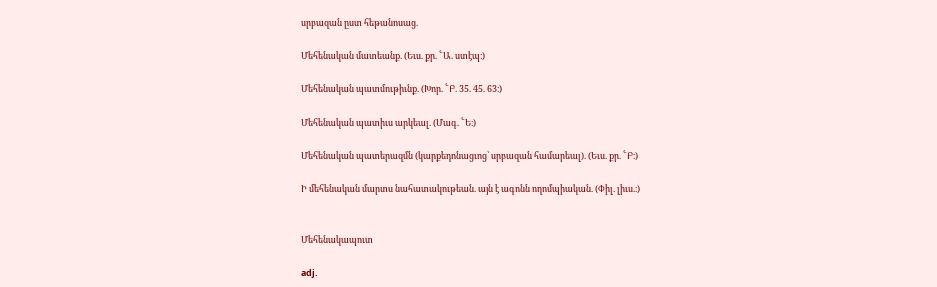սրբազան ըստ հեթանոսաց.

Մեհենական մատեանք. (Եւս. քր. ՟Ա. ստէպ։)

Մեհենական պատմութիւնք. (Խոր. ՟Բ. 35. 45. 63։)

Մեհենական պատիւս արկեալ. (Մագ. ՟Ե։)

Մեհենական պատերազմն (կարքեդոնացւոց՝ սրբազան համարեալ). (Եւս. քր. ՟Բ։)

Ի մեհենական մարտս նահատակութեան. այն է ագոնն ողոմպիական. (Փիլ. լիւս.։)


Մեհենակապուտ

adj.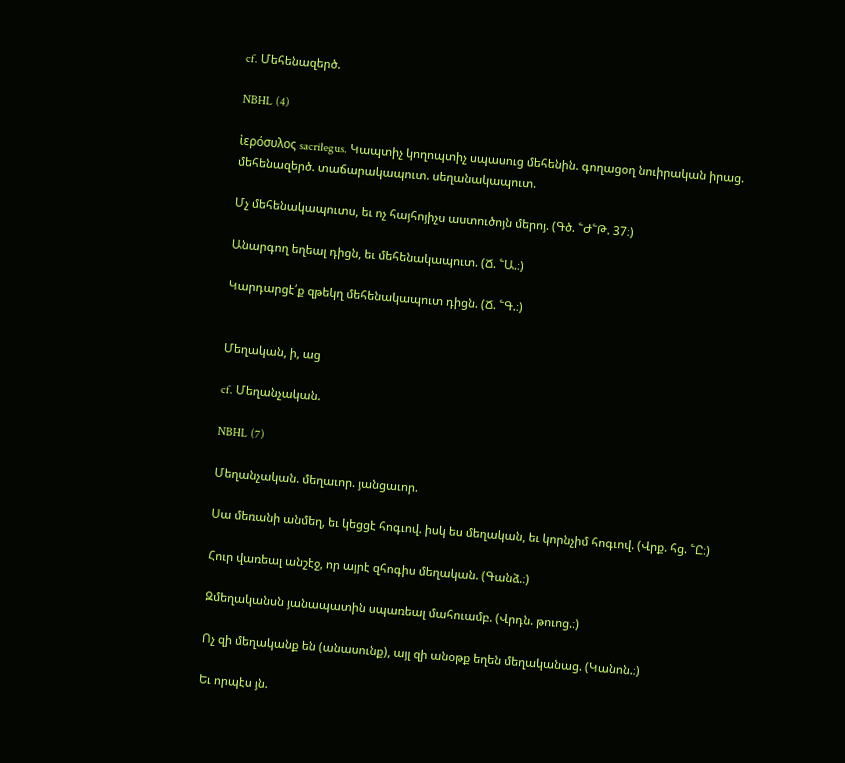cf. Մեհենազերծ.

NBHL (4)

ἰερόσυλος sacrilegus. Կապտիչ կողոպտիչ սպասուց մեհենին. գողացօղ նուիրական իրաց. մեհենազերծ. տաճարակապուտ. սեղանակապուտ.

Մչ մեհենակապուտս, եւ ոչ հայհոյիչս աստուծոյն մերոյ. (Գծ. ՟Ժ՟Թ. 37։)

Անարգող եղեալ դիցն, եւ մեհենակապուտ. (Ճ. ՟Ա.։)

Կարդարցէ՛ք զթեկղ մեհենակապուտ դիցն. (Ճ. ՟Գ.։)


Մեղական, ի, աց

cf. Մեղանչական.

NBHL (7)

Մեղանչական. մեղաւոր. յանցաւոր.

Սա մեռանի անմեղ, եւ կեցցէ հոգւով. իսկ ես մեղական, եւ կորնչիմ հոգւով. (Վրք. հց. ՟Ը։)

Հուր վառեալ անշէջ, որ այրէ զհոգիս մեղական. (Գանձ.։)

Զմեղականսն յանապատին սպառեալ մահուամբ. (Վրդն. թուոց.։)

Ոչ զի մեղականք են (անասունք), այլ զի անօթք եղեն մեղականաց. (Կանոն.։)

Եւ որպէս յն.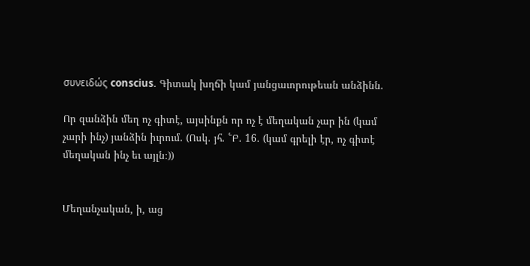συνειδώς conscius. Գիտակ խղճի կամ յանցաւորութեան անձինն.

Որ զանձին մեղ ոչ գիտէ, այսինքն որ ոչ է մեղական չար ին (կամ չարի ինչ) յանձին իւրում. (Ոսկ. յհ. ՟Բ. 16. (կամ գրելի էր, ոչ գիտէ մեղական ինչ եւ այլն։))


Մեղանչական, ի, աց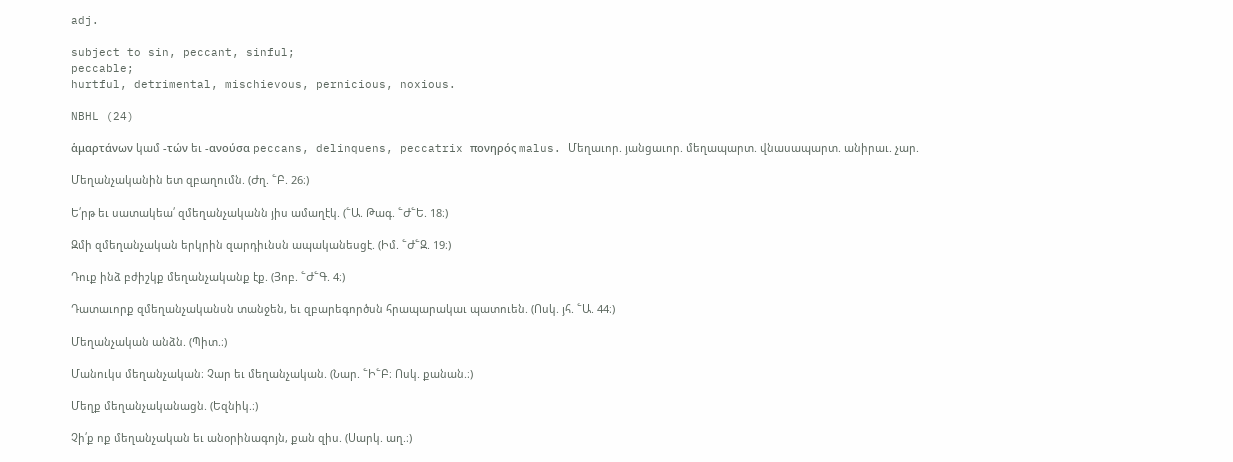adj.

subject to sin, peccant, sinful;
peccable;
hurtful, detrimental, mischievous, pernicious, noxious.

NBHL (24)

ἁμαρτάνων կամ -τών եւ -ανούσα peccans, delinquens, peccatrix πονηρός malus. Մեղաւոր. յանցաւոր. մեղապարտ. վնասապարտ. անիրաւ. չար.

Մեղանչականին ետ զբաղումն. (Ժղ. ՟Բ. 26։)

Ե՛րթ եւ սատակեա՛ զմեղանչականն յիս ամաղէկ. (՟Ա. Թագ. ՟Ժ՟Ե. 18։)

Զմի զմեղանչական երկրին զարդիւնսն ապականեսցէ. (Իմ. ՟Ժ՟Զ. 19։)

Դուք ինձ բժիշկք մեղանչականք էք. (Յոբ. ՟Ժ՟Գ. 4։)

Դատաւորք զմեղանչականսն տանջեն, եւ զբարեգործսն հրապարակաւ պատուեն. (Ոսկ. յհ. ՟Ա. 44։)

Մեղանչական անձն. (Պիտ.։)

Մանուկս մեղանչական։ Չար եւ մեղանչական. (Նար. ՟Ի՟Բ։ Ոսկ. քանան.։)

Մեղք մեղանչականացն. (Եզնիկ.։)

Չի՛ք ոք մեղանչական եւ անօրինագոյն, քան զիս. (Սարկ. աղ.։)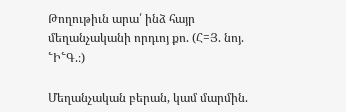Թողութիւն արա՛ ինձ հայր մեղանչականի որդւոյ քո. (Հ=Յ. նոյ. ՟Ի՟Գ.։)

Մեղանչական բերան, կամ մարմին.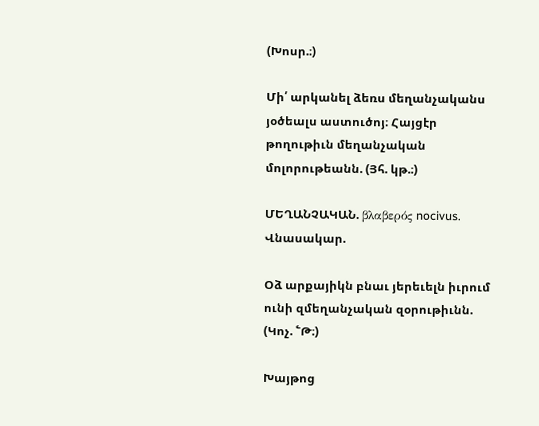(Խոսր.։)

Մի՛ արկանել ձեռս մեղանչականս յօծեալս աստուծոյ։ Հայցէր թողութիւն մեղանչական մոլորութեանն. (Յհ. կթ.։)

ՄԵՂԱՆՉԱԿԱՆ. βλαβερός nocivus. Վնասակար.

Օձ արքայիկն բնաւ յերեւելն իւրում ունի զմեղանչական զօրութիւնն. (Կոչ. ՟Թ։)

Խայթոց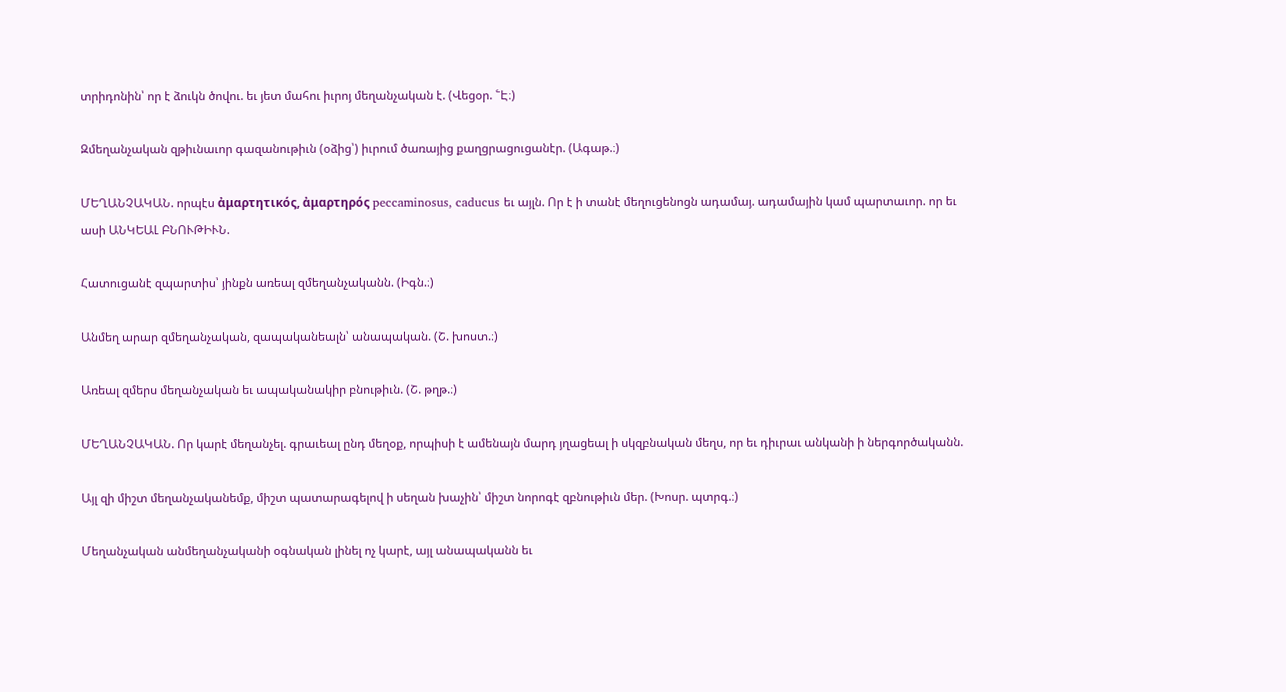տրիդոնին՝ որ է ձուկն ծովու. եւ յետ մահու իւրոյ մեղանչական է. (Վեցօր. ՟Է։)

Զմեղանչական զթիւնաւոր գազանութիւն (օձից՝) իւրում ծառայից քաղցրացուցանէր. (Ագաթ.։)

ՄԵՂԱՆՉԱԿԱՆ. որպէս ἀμαρτητικός, ἀμαρτηρός peccaminosus, caducus եւ այլն. Որ է ի տանէ մեղուցենոցն ադամայ. ադամային կամ պարտաւոր. որ եւ ասի ԱՆԿԵԱԼ ԲՆՈՒԹԻՒՆ.

Հատուցանէ զպարտիս՝ յինքն առեալ զմեղանչականն. (Իգն.։)

Անմեղ արար զմեղանչական, զապականեալն՝ անապական. (Շ. խոստ.։)

Առեալ զմերս մեղանչական եւ ապականակիր բնութիւն. (Շ. թղթ.։)

ՄԵՂԱՆՉԱԿԱՆ. Որ կարէ մեղանչել. գրաւեալ ընդ մեղօք, որպիսի է ամենայն մարդ յղացեալ ի սկզբնական մեղս, որ եւ դիւրաւ անկանի ի ներգործականն.

Այլ զի միշտ մեղանչականեմք, միշտ պատարագելով ի սեղան խաչին՝ միշտ նորոգէ զբնութիւն մեր. (Խոսր. պտրգ.։)

Մեղանչական անմեղանչականի օգնական լինել ոչ կարէ, այլ անապականն եւ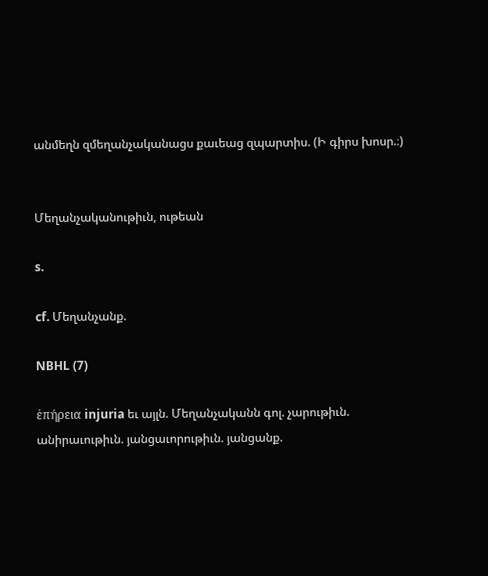անմեղն զմեղանչականացս քաւեաց զպարտիս. (Ի գիրս խոսր.։)


Մեղանչականութիւն, ութեան

s.

cf. Մեղանչանք.

NBHL (7)

ἑπήρεια injuria եւ այլն. Մեղանչականն գոլ. չարութիւն. անիրաւութիւն. յանցաւորութիւն. յանցանք.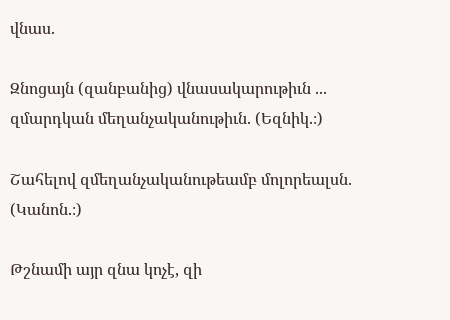վնաս.

Զնոցայն (զանբանից) վնասակարութիւն ... զմարդկան մեղանչականութիւն. (Եզնիկ.։)

Շահելով զմեղանչականութեամբ մոլորեալսն. (Կանոն.։)

Թշնամի այր զնա կոչէ, զի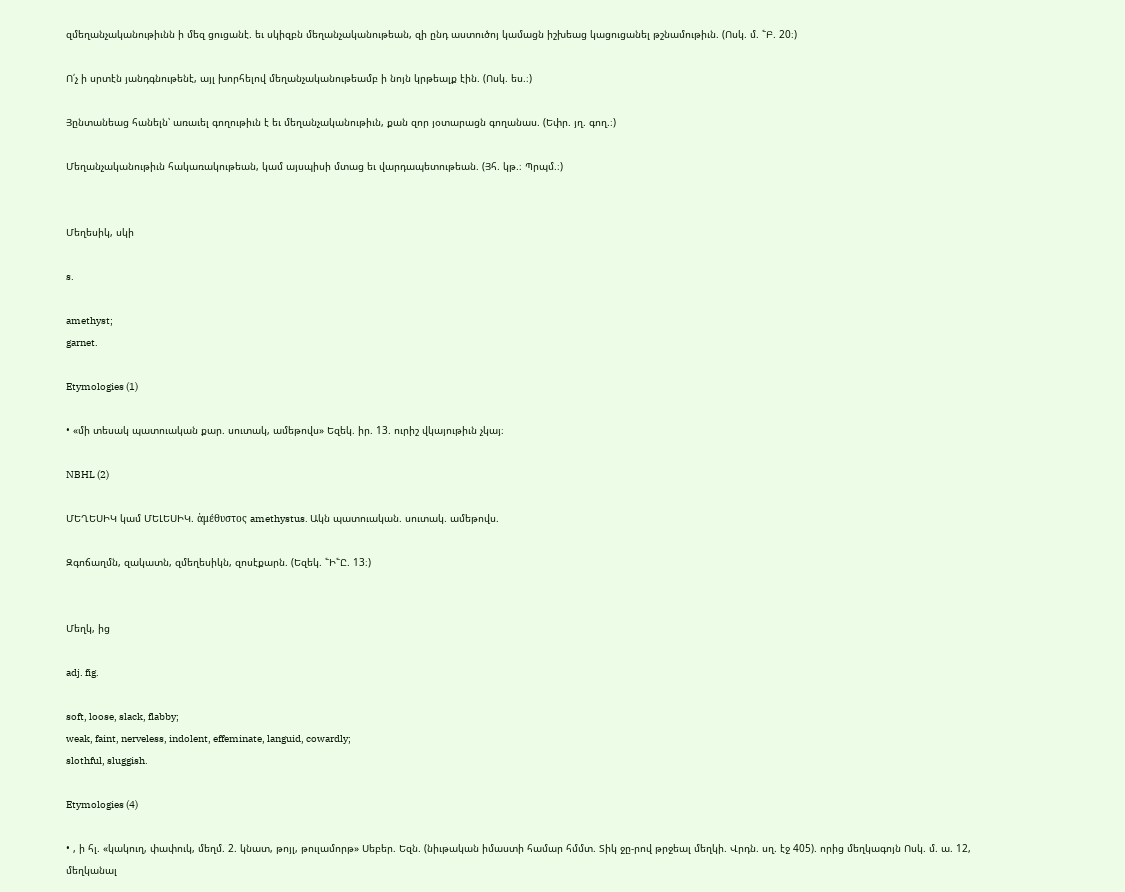զմեղանչականութիւնն ի մեզ ցուցանէ. եւ սկիզբն մեղանչականութեան, զի ընդ աստուծոյ կամացն իշխեաց կացուցանել թշնամութիւն. (Ոսկ. մ. ՟Բ. 20։)

Ո՛չ ի սրտէն յանդգնութենէ, այլ խորհելով մեղանչականութեամբ ի նոյն կրթեալք էին. (Ոսկ. ես.։)

Յընտանեաց հանելն՝ առաւել գողութիւն է եւ մեղանչականութիւն, քան զոր յօտարացն գողանաս. (Եփր. յղ. գող.։)

Մեղանչականութիւն հակառակութեան, կամ այսպիսի մտաց եւ վարդապետութեան. (Յհ. կթ.։ Պրպմ.։)


Մեղեսիկ, սկի

s.

amethyst;
garnet.

Etymologies (1)

• «մի տեսակ պատուական քար. սուտակ, ամեթովս» Եզեկ. իր. 13. ուրիշ վկայութիւն չկայ։

NBHL (2)

ՄԵՂԵՍԻԿ կամ ՄԵԼԵՍԻԿ. ἁμέθυστος amethystus. Ակն պատուական. սուտակ. ամեթովս.

Զգոճաղմն, զակատն, զմեղեսիկն, զոսէքարն. (Եզեկ. ՟Ի՟Ը. 13։)


Մեղկ, ից

adj. fig.

soft, loose, slack, flabby;
weak, faint, nerveless, indolent, effeminate, languid, cowardly;
slothful, sluggish.

Etymologies (4)

• , ի հլ. «կակուղ, փափուկ, մեղմ. 2. կնատ, թոյլ, թուլամորթ» Սեբեր. Եզն. (նիւթական իմաստի համար հմմտ. Տիկ ջը-րով թրջեալ մեղկի. Վրդն. սղ. էջ 405). որից մեղկագոյն Ոսկ. մ. ա. 12, մեղկանալ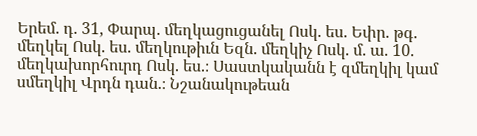Երեմ. դ. 31, Փարպ. մեղկացուցանել Ոսկ. ես. Եփր. թգ. մեղկել Ոսկ. ես. մեղկութիւն Եզն. մեղկիչ Ոսկ. մ. ա. 10. մեղկախորհուրդ Ոսկ. ես.։ Սաստկականն է զմեղկիլ կամ սմեղկիլ Վրդն դան.։ Նշանակութեան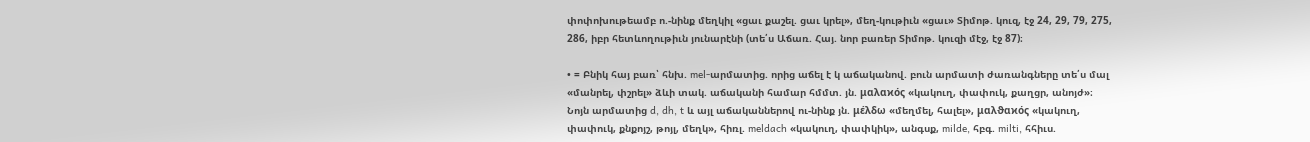փոփոխութեամբ ո.-նինք մեղկիլ «ցաւ քաշել. ցաւ կրել», մեղ-կութիւն «ցաւ» Տիմոթ. կուզ, էջ 24, 29, 79, 275, 286, իբր հետևողութիւն յունարէնի (տե՛ս Աճառ. Հայ. նոր բառեր Տիմոթ. կուզի մէջ, էջ 87)։

• = Բնիկ հայ բառ՝ հնխ. mel-արմատից. որից աճել է կ աճականով. բուն արմատի ժառանգները տե՛ս մալ «մանրել, փշրել» ձևի տակ. աճականի համար հմմտ. յն. μαλαϰός «կակուղ, փափուկ, քաղցր, անոյժ»։ Նոյն արմատից d, dh, t և այլ աճականներով ու-նինք յն. μέλδω «մեղմել, հալել», μαλϑαϰός «կակուղ, փափուկ, քնքոյշ, թոյլ, մեղկ», հիռլ. meldach «կակուղ, փափկիկ», անգսք, milde, հբգ. milti, հհիւս.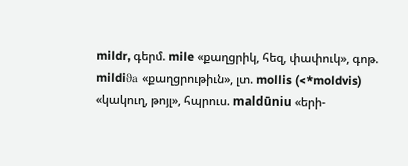mildr, գերմ. mile «քաղցրիկ, հեզ, փափուկ», գոթ. mildiϑa «քաղցրութիւն», լտ. mollis (<*moldvis) «կակուղ, թոյլ», հպրուս. maldūniu «երի-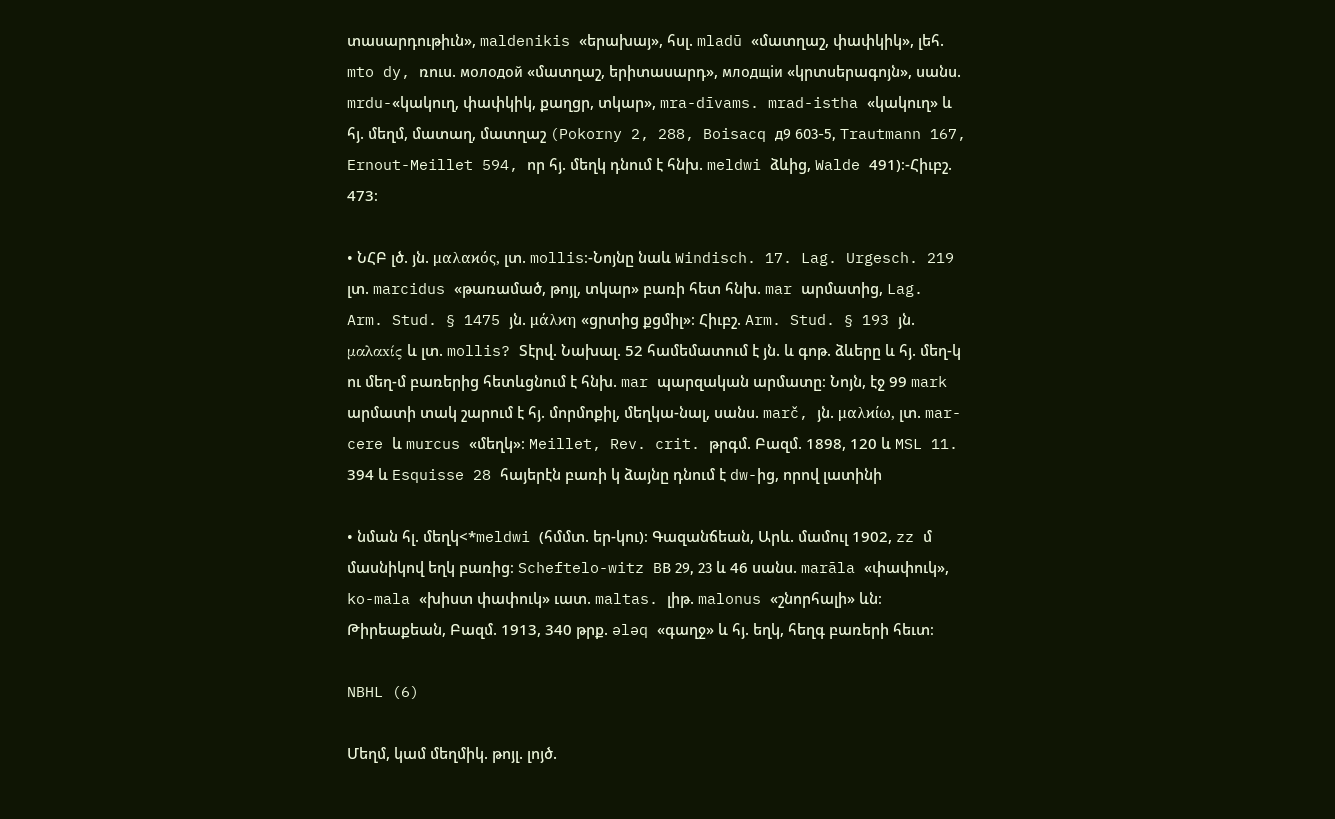տասարդութիւն», maldenikis «երախայ», հսլ. mladū «մատղաշ, փափկիկ», լեհ. mto dy, ռուս. молодой «մատղաշ, երիտասարդ», млодщiи «կրտսերագոյն», սանս. mrdu-«կակուղ, փափկիկ, քաղցր, տկար», mra-dīvams. mrad-istha «կակուղ» և հյ. մեղմ, մատաղ, մատղաշ (Pokorny 2, 288, Boisacq д9 603-5, Trautmann 167, Ernout-Meillet 594, որ հյ. մեղկ դնում է հնխ. meldwi ձևից, Walde 491)։-Հիւբշ. 473։

• ՆՀԲ լծ. յն. μαλαϰός, լտ. mollis։-Նոյնը նաև Windisch. 17. Lag. Urgesch. 219 լտ. marcidus «թառամած, թոյլ, տկար» բառի հետ հնխ. mar արմատից, Lag. Arm. Stud. § 1475 յն. μάλϰη «ցրտից քցմիլ»։ Հիւբշ. Arm. Stud. § 193 յն. μαλαxίς և լտ. mollis? Տէրվ. Նախալ. 52 համեմատում է յն. և գոթ. ձևերը և հյ. մեղ-կ ու մեղ-մ բառերից հետևցնում է հնխ. mar պարզական արմատը։ Նոյն, էջ 99 mark արմատի տակ շարում է հյ. մորմոքիլ, մեղկա-նալ, սանս. marč, յն. μαλϰίω, լտ. mar-cere և murcus «մեղկ»։ Meillet, Rev. crit. թրգմ. Բազմ. 1898, 120 և MSL 11. 394 և Esquisse 28 հայերէն բառի կ ձայնը դնում է dw-ից, որով լատինի

• նման հլ. մեղկ<*meldwi (հմմտ. եր-կու)։ Գազանճեան, Արև. մամուլ 1902, zz մ մասնիկով եղկ բառից։ Scheftelo-witz BВ 29, 23 և 46 սանս. marāla «փափուկ», ko-mala «խիստ փափուկ» ւատ. maltas. լիթ. malonus «շնորհալի» ևն։ Թիրեաքեան, Բազմ. 1913, 340 թրք. ələq «գաղջ» և հյ. եղկ, հեղգ բառերի հեւտ։

NBHL (6)

Մեղմ, կամ մեղմիկ. թոյլ. լոյծ.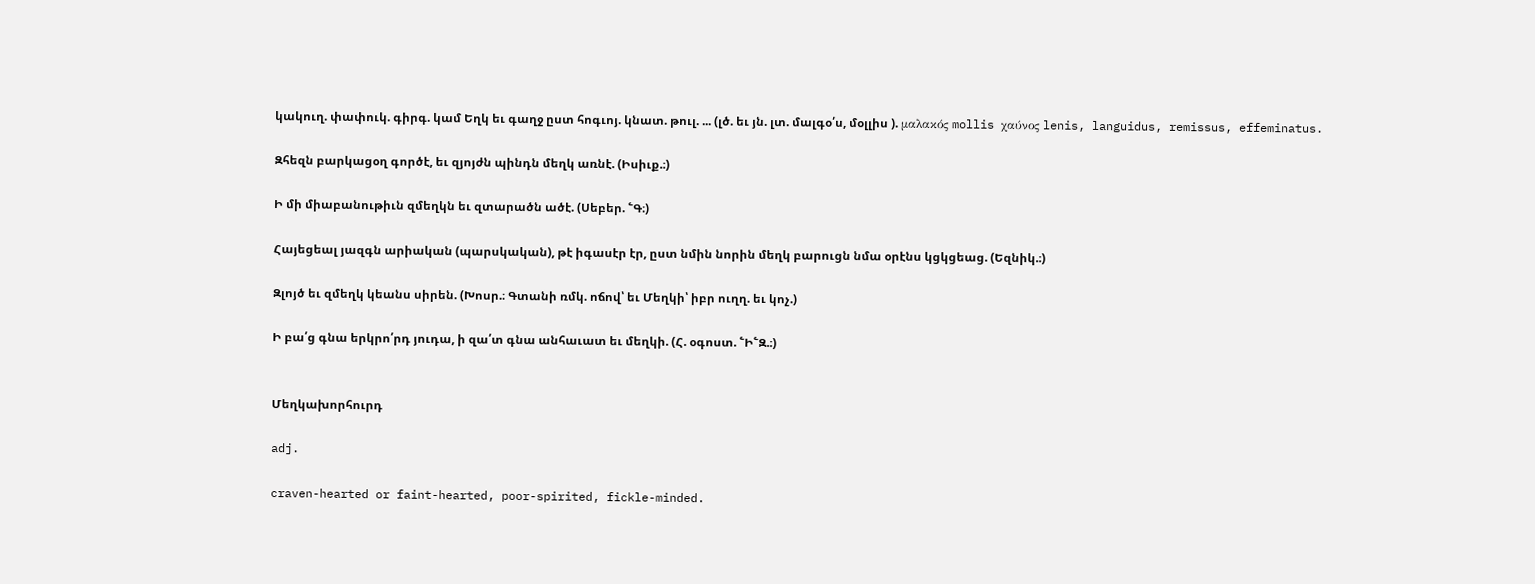կակուղ. փափուկ. գիրգ. կամ Եղկ եւ գաղջ ըստ հոգւոյ. կնատ. թուլ. ... (լծ. եւ յն. լտ. մալգօ՛ս, մօլլիս ). μαλακός mollis χαύνος lenis, languidus, remissus, effeminatus.

Զհեզն բարկացօղ գործէ, եւ զյոյժն պինդն մեղկ առնէ. (Իսիւք.։)

Ի մի միաբանութիւն զմեղկն եւ զտարածն ածէ. (Սեբեր. ՟Գ։)

Հայեցեալ յազգն արիական (պարսկական), թէ իգասէր էր, ըստ նմին նորին մեղկ բարուցն նմա օրէնս կցկցեաց. (Եզնիկ.։)

Զլոյծ եւ զմեղկ կեանս սիրեն. (Խոսր.։ Գտանի ռմկ. ոճով՝ եւ Մեղկի՝ իբր ուղղ. եւ կոչ.)

Ի բա՛ց գնա երկրո՛րդ յուդա, ի զա՛տ գնա անհաւատ եւ մեղկի. (Հ. օգոստ. ՟Ի՟Զ.։)


Մեղկախորհուրդ

adj.

craven-hearted or faint-hearted, poor-spirited, fickle-minded.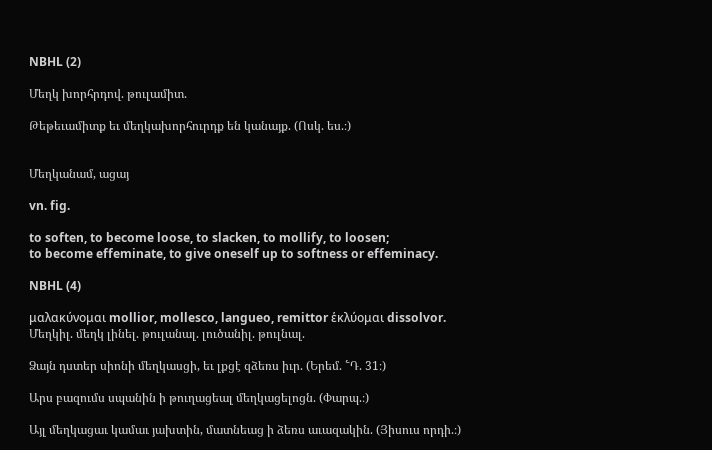NBHL (2)

Մեղկ խորհրդով. թուլամիտ.

Թեթեւամիտք եւ մեղկախորհուրդք են կանայք. (Ոսկ. ես.։)


Մեղկանամ, ացայ

vn. fig.

to soften, to become loose, to slacken, to mollify, to loosen;
to become effeminate, to give oneself up to softness or effeminacy.

NBHL (4)

μαλακύνομαι mollior, mollesco, langueo, remittor ἑκλύομαι dissolvor. Մեղկիլ. մեղկ լինել. թուլանալ. լուծանիլ. թուլնալ.

Ձայն դստեր սիոնի մեղկասցի, եւ լքցէ զձեռս իւր. (Երեմ. ՟Դ. 31։)

Արս բազումս սպանին ի թուղացեալ մեղկացելոցն. (Փարպ.։)

Այլ մեղկացաւ կամաւ յախտին, մատնեաց ի ձեռս աւազակին. (Յիսուս որդի.։)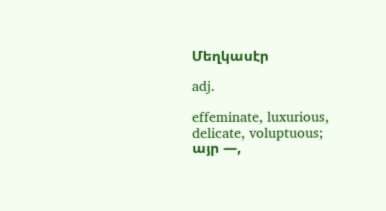Մեղկասէր

adj.

effeminate, luxurious, delicate, voluptuous;
այր —,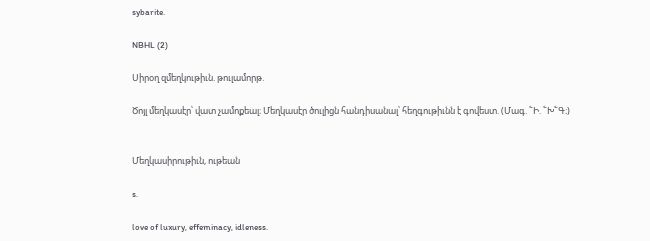sybarite.

NBHL (2)

Սիրօղ զմեղկութիւն. թուլամորթ.

Ծոյլ մեղկասէր՝ վատ չամոքեալ։ Մեղկասէր ծուլիցն հանդիսանալ՝ հեղգութիւնն է գովեստ. (Մագ. ՟Ի. ՟Խ՟Գ։)


Մեղկասիրութիւն, ութեան

s.

love of luxury, effeminacy, idleness.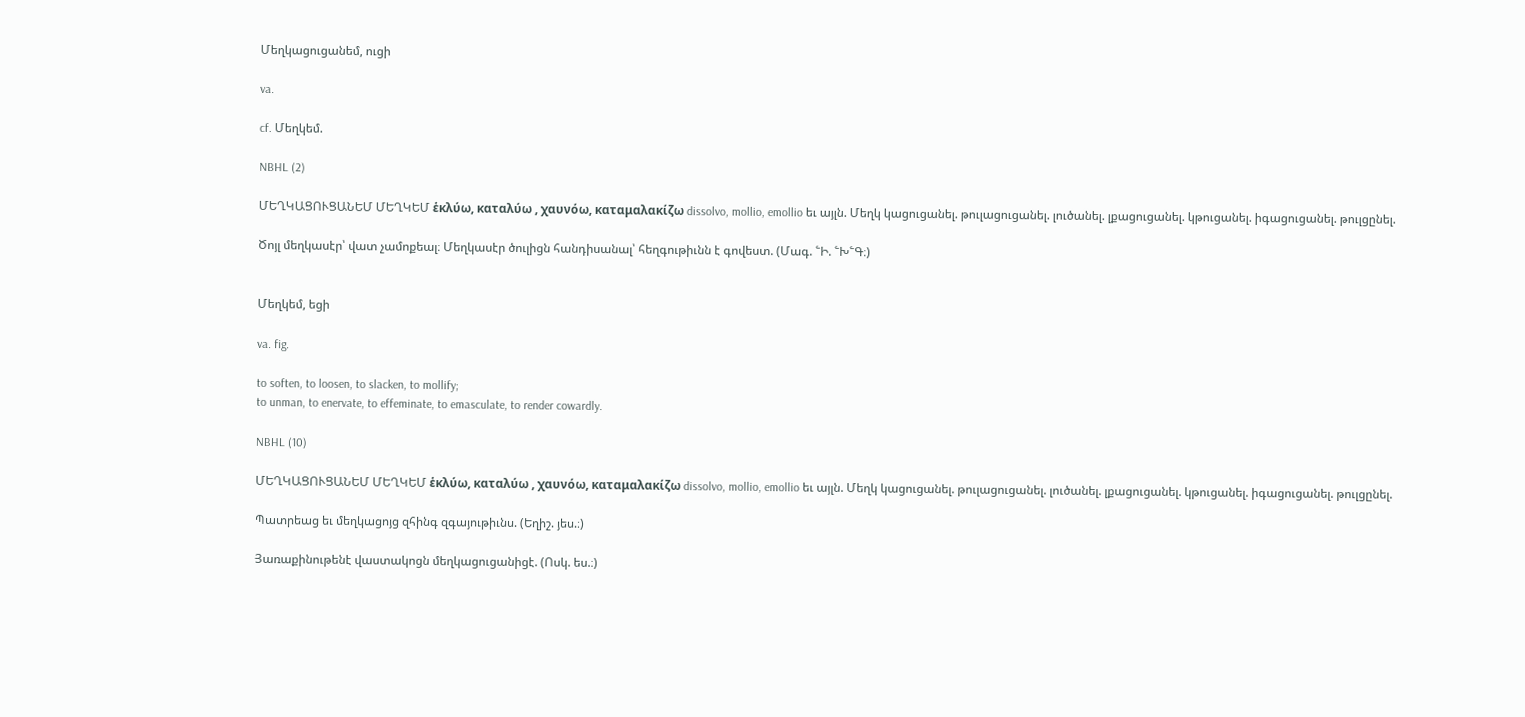Մեղկացուցանեմ, ուցի

va.

cf. Մեղկեմ.

NBHL (2)

ՄԵՂԿԱՑՈՒՑԱՆԵՄ ՄԵՂԿԵՄ ἑκλύω, καταλύω , χαυνόω, καταμαλακίζω dissolvo, mollio, emollio եւ այլն. Մեղկ կացուցանել. թուլացուցանել. լուծանել. լքացուցանել. կթուցանել. իգացուցանել. թուլցընել.

Ծոյլ մեղկասէր՝ վատ չամոքեալ։ Մեղկասէր ծուլիցն հանդիսանալ՝ հեղգութիւնն է գովեստ. (Մագ. ՟Ի. ՟Խ՟Գ։)


Մեղկեմ, եցի

va. fig.

to soften, to loosen, to slacken, to mollify;
to unman, to enervate, to effeminate, to emasculate, to render cowardly.

NBHL (10)

ՄԵՂԿԱՑՈՒՑԱՆԵՄ ՄԵՂԿԵՄ ἑκλύω, καταλύω , χαυνόω, καταμαλακίζω dissolvo, mollio, emollio եւ այլն. Մեղկ կացուցանել. թուլացուցանել. լուծանել. լքացուցանել. կթուցանել. իգացուցանել. թուլցընել.

Պատրեաց եւ մեղկացոյց զհինգ զգայութիւնս. (Եղիշ. յես.։)

Յառաքինութենէ վաստակոցն մեղկացուցանիցէ. (Ոսկ. ես.։)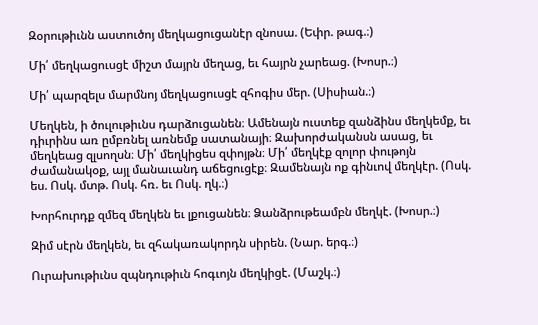Զօրութիւնն աստուծոյ մեղկացուցանէր զնոսա. (Եփր. թագ.։)

Մի՛ մեղկացուսցէ միշտ մայրն մեղաց, եւ հայրն չարեաց. (Խոսր.։)

Մի՛ պարզելս մարմնոյ մեղկացուսցէ զհոգիս մեր. (Սիսիան.։)

Մեղկեն, ի ծուլութիւնս դարձուցանեն։ Ամենայն ուստեք զանձինս մեղկեմք, եւ դիւրինս առ ըմբռնել առնեմք սատանայի։ Զախորժականսն ասաց, եւ մեղկեաց զլսողսն։ Մի՛ մեղկիցես զփոյթն։ Մի՛ մեղկէք զոլոր փութոյն ժամանակօք, այլ մանաւանդ աճեցուցէք։ Զամենայն ոք գինւով մեղկէր. (Ոսկ. ես. Ոսկ. մտթ. Ոսկ. հռ. եւ Ոսկ. ղկ.։)

Խորհուրդք զմեզ մեղկեն եւ լքուցանեն։ Ձանձրութեամբն մեղկէ. (Խոսր.։)

Զիմ սէրն մեղկեն, եւ զհակառակորդն սիրեն. (Նար. երգ.։)

Ուրախութիւնս զպնդութիւն հոգւոյն մեղկիցէ. (Մաշկ.։)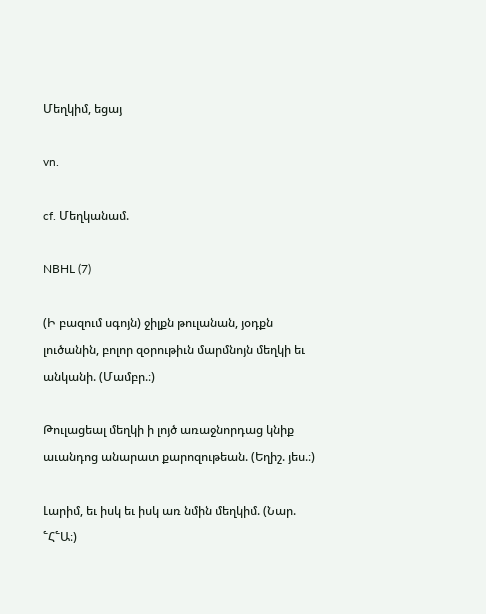Մեղկիմ, եցայ

vn.

cf. Մեղկանամ.

NBHL (7)

(Ի բազում սգոյն) ջիլքն թուլանան, յօդքն լուծանին, բոլոր զօրութիւն մարմնոյն մեղկի եւ անկանի. (Մամբր.։)

Թուլացեալ մեղկի ի լոյծ առաջնորդաց կնիք աւանդոց անարատ քարոզութեան. (Եղիշ. յես.։)

Լարիմ, եւ իսկ եւ իսկ առ նմին մեղկիմ. (Նար. ՟Հ՟Ա։)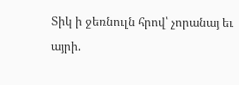Տիկ ի ջեռնուլն հրով՝ չորանայ եւ այրի.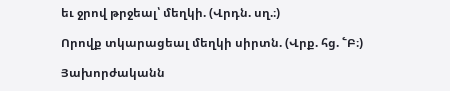եւ ջրով թրջեալ՝ մեղկի. (Վրդն. սղ.։)

Որովք տկարացեալ մեղկի սիրտն. (Վրք. հց. ՟Բ։)

Յախորժականն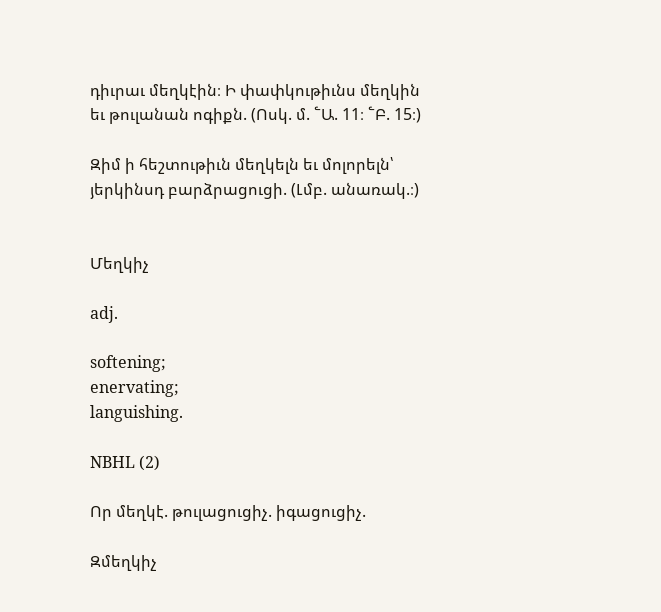դիւրաւ մեղկէին։ Ի փափկութիւնս մեղկին եւ թուլանան ոգիքն. (Ոսկ. մ. ՟Ա. 11։ ՟Բ. 15։)

Զիմ ի հեշտութիւն մեղկելն եւ մոլորելն՝ յերկինսդ բարձրացուցի. (Լմբ. անառակ.։)


Մեղկիչ

adj.

softening;
enervating;
languishing.

NBHL (2)

Որ մեղկէ. թուլացուցիչ. իգացուցիչ.

Զմեղկիչ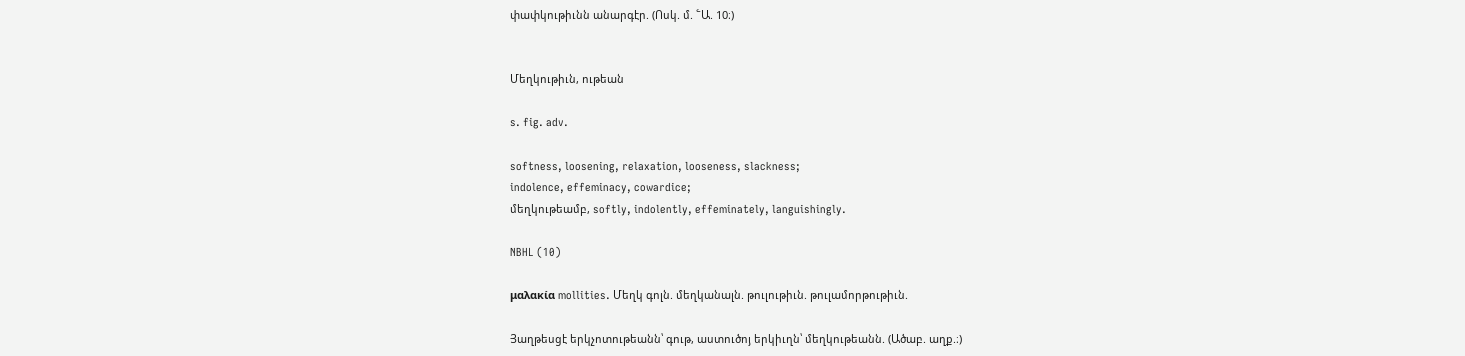փափկութիւնն անարգէր. (Ոսկ. մ. ՟Ա. 10։)


Մեղկութիւն, ութեան

s. fig. adv.

softness, loosening, relaxation, looseness, slackness;
indolence, effeminacy, cowardice;
մեղկութեամբ, softly, indolently, effeminately, languishingly.

NBHL (10)

μαλακία mollities. Մեղկ գոլն. մեղկանալն. թուլութիւն. թուլամորթութիւն.

Յաղթեսցէ երկչոտութեանն՝ գութ, աստուծոյ երկիւղն՝ մեղկութեանն. (Ածաբ. աղք.։)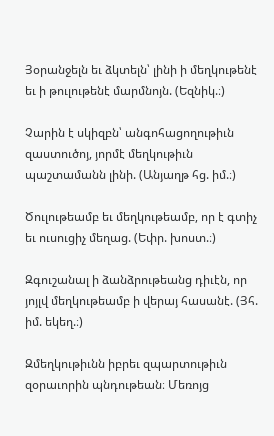Յօրանջելն եւ ձկտելն՝ լինի ի մեղկութենէ եւ ի թուլութենէ մարմնոյն. (Եզնիկ.։)

Չարին է սկիզբն՝ անգոհացողութիւն զաստուծոյ, յորմէ մեղկութիւն պաշտամանն լինի. (Անյաղթ հց. իմ.։)

Ծուլութեամբ եւ մեղկութեամբ, որ է գտիչ եւ ուսուցիչ մեղաց. (Եփր. խոստ.։)

Զգուշանալ ի ձանձրութեանց դիւէն, որ յոյլվ մեղկութեամբ ի վերայ հասանէ. (Յհ. իմ. եկեղ.։)

Զմեղկութիւնն իբրեւ զպարտութիւն զօրաւորին պնդութեան։ Մեռոյց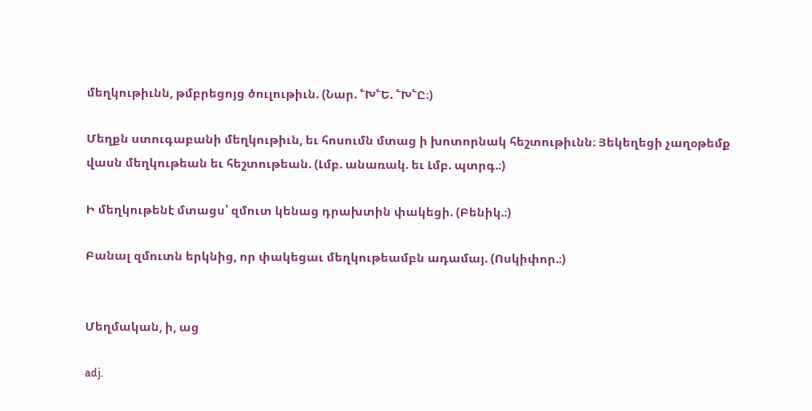մեղկութիւնն, թմբրեցոյց ծուլութիւն. (Նար. ՟Խ՟Ե. ՟Խ՟Ը։)

Մեղքն ստուգաբանի մեղկութիւն, եւ հոսումն մտաց ի խոտորնակ հեշտութիւնն։ Յեկեղեցի չաղօթեմք վասն մեղկութեան եւ հեշտութեան. (Լմբ. անառակ. եւ Լմբ. պտրգ.։)

Ի մեղկութենէ մտացս՝ զմուտ կենաց դրախտին փակեցի. (Բենիկ.։)

Բանալ զմուտն երկնից, որ փակեցաւ մեղկութեամբն ադամայ. (Ոսկիփոր.։)


Մեղմական, ի, աց

adj.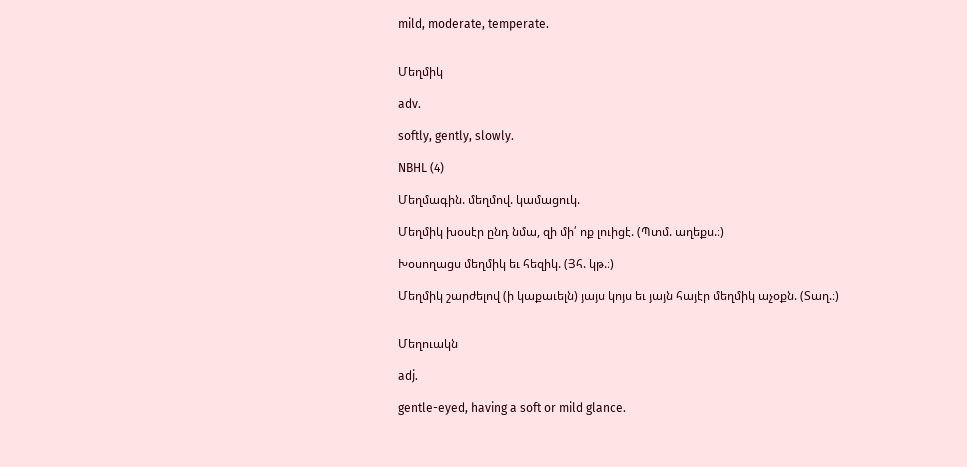mild, moderate, temperate.


Մեղմիկ

adv.

softly, gently, slowly.

NBHL (4)

Մեղմագին. մեղմով. կամացուկ.

Մեղմիկ խօսէր ընդ նմա, զի մի՛ ոք լուիցէ. (Պտմ. աղեքս.։)

Խօսողացս մեղմիկ եւ հեզիկ. (Յհ. կթ.։)

Մեղմիկ շարժելով (ի կաքաւելն) յայս կոյս եւ յայն հայէր մեղմիկ աչօքն. (Տաղ.։)


Մեղուակն

adj.

gentle-eyed, having a soft or mild glance.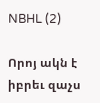NBHL (2)

Որոյ ակն է իբրեւ զաչս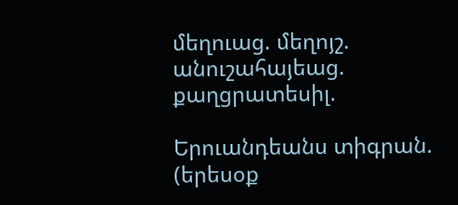մեղուաց. մեղոյշ. անուշահայեաց. քաղցրատեսիլ.

Երուանդեանս տիգրան. (երեսօք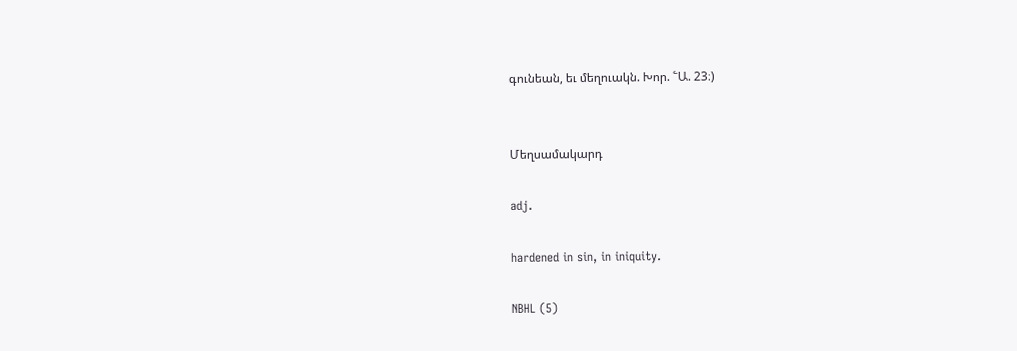գունեան, եւ մեղուակն. Խոր. ՟Ա. 23։)


Մեղսամակարդ

adj.

hardened in sin, in iniquity.

NBHL (5)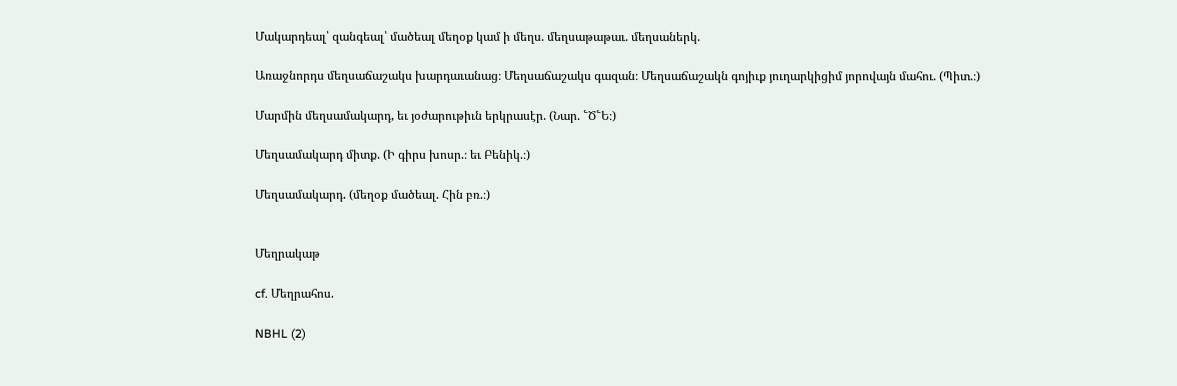Մակարդեալ՝ զանգեալ՝ մածեալ մեղօք կամ ի մեղս. մեղսաթաթաւ. մեղսաներկ.

Առաջնորդս մեղսաճաշակս խարդաւանաց։ Մեղսաճաշակս գազան։ Մեղսաճաշակն գոյիւք յուղարկիցիմ յորովայն մահու. (Պիտ.։)

Մարմին մեղսամակարդ, եւ յօժարութիւն երկրասէր. (Նար. ՟Ծ՟Ե։)

Մեղսամակարդ միտք. (Ի գիրս խոսր.։ եւ Բենիկ.։)

Մեղսամակարդ. (մեղօք մածեալ. Հին բռ.։)


Մեղրակաթ

cf. Մեղրահոս.

NBHL (2)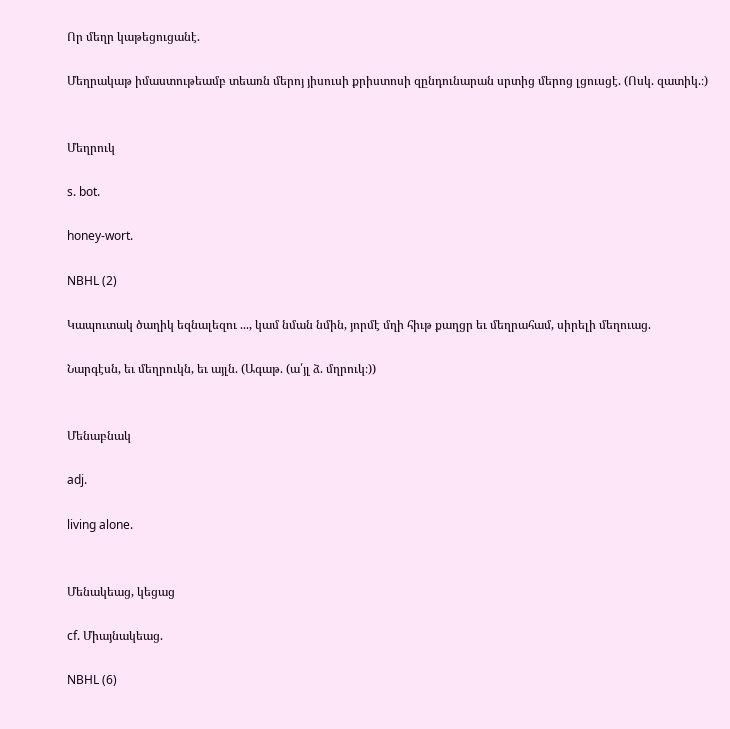Որ մեղր կաթեցուցանէ.

Մեղրակաթ իմաստութեամբ տեառն մերոյ յիսուսի քրիստոսի զընդունարան սրտից մերոց լցուսցէ. (Ոսկ. զատիկ.։)


Մեղրուկ

s. bot.

honey-wort.

NBHL (2)

Կապուտակ ծաղիկ եզնալեզու ..., կամ նման նմին, յորմէ մղի հիւթ քաղցր եւ մեղրահամ, սիրելի մեղուաց.

Նարգէսն, եւ մեղրուկն, եւ այլն. (Ագաթ. (ա՛յլ ձ. մղրուկ։))


Մենաբնակ

adj.

living alone.


Մենակեաց, կեցաց

cf. Միայնակեաց.

NBHL (6)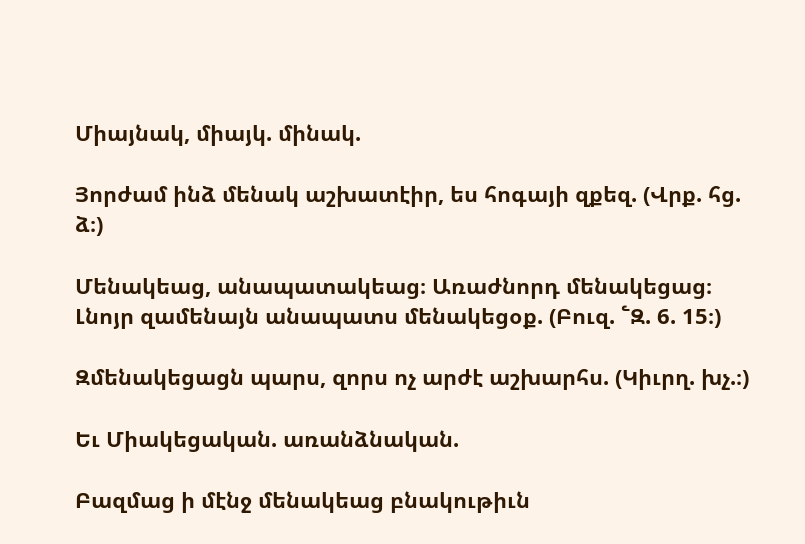Միայնակ, միայկ. մինակ.

Յորժամ ինձ մենակ աշխատէիր, ես հոգայի զքեզ. (Վրք. հց. ձ։)

Մենակեաց, անապատակեաց։ Առաժնորդ մենակեցաց։ Լնոյր զամենայն անապատս մենակեցօք. (Բուզ. ՟Զ. 6. 15։)

Զմենակեցացն պարս, զորս ոչ արժէ աշխարհս. (Կիւրղ. խչ.։)

Եւ Միակեցական. առանձնական.

Բազմաց ի մէնջ մենակեաց բնակութիւն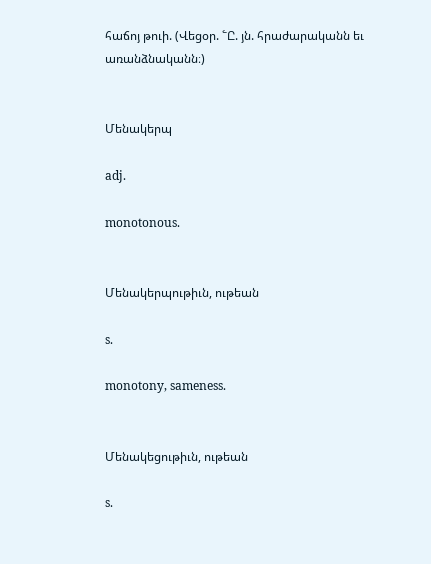հաճոյ թուի. (Վեցօր. ՟Ը. յն. հրաժարականն եւ առանձնականն։)


Մենակերպ

adj.

monotonous.


Մենակերպութիւն, ութեան

s.

monotony, sameness.


Մենակեցութիւն, ութեան

s.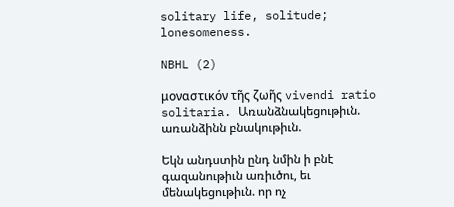solitary life, solitude;
lonesomeness.

NBHL (2)

μοναστικόν τῆς ζωῆς vivendi ratio solitaria. Առանձնակեցութիւն. առանձինն բնակութիւն.

Եկն անդստին ընդ նմին ի բնէ գազանութիւն առիւծու, եւ մենակեցութիւն. որ ոչ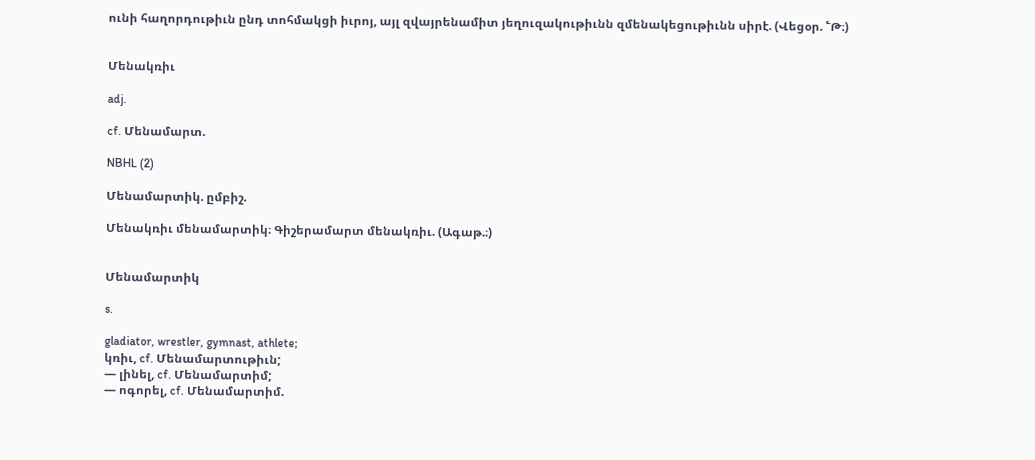ունի հաղորդութիւն ընդ տոհմակցի իւրոյ, այլ զվայրենամիտ յեղուզակութիւնն զմենակեցութիւնն սիրէ. (Վեցօր. ՟Թ։)


Մենակռիւ

adj.

cf. Մենամարտ.

NBHL (2)

Մենամարտիկ. ըմբիշ.

Մենակռիւ մենամարտիկ։ Գիշերամարտ մենակռիւ. (Ագաթ.։)


Մենամարտիկ

s.

gladiator, wrestler, gymnast, athlete;
կռիւ, cf. Մենամարտութիւն;
— լինել, cf. Մենամարտիմ;
— ոգորել, cf. Մենամարտիմ.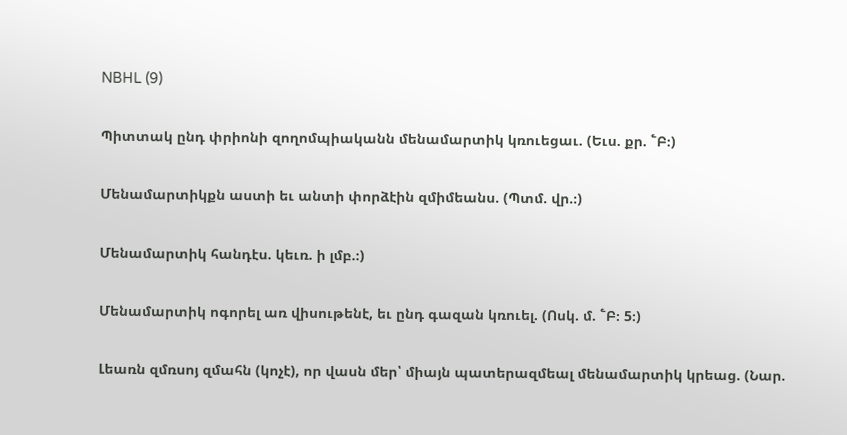NBHL (9)

Պիտտակ ընդ փրիոնի զողոմպիականն մենամարտիկ կռուեցաւ. (Եւս. քր. ՟Բ։)

Մենամարտիկքն աստի եւ անտի փորձէին զմիմեանս. (Պտմ. վր.։)

Մենամարտիկ հանդէս. կեւռ. ի լմբ.։)

Մենամարտիկ ոգորել առ վիսութենէ, եւ ընդ գազան կռուել. (Ոսկ. մ. ՟Բ։ 5։)

Լեառն զմռսոյ զմահն (կոչէ), որ վասն մեր՝ միայն պատերազմեալ մենամարտիկ կրեաց. (Նար.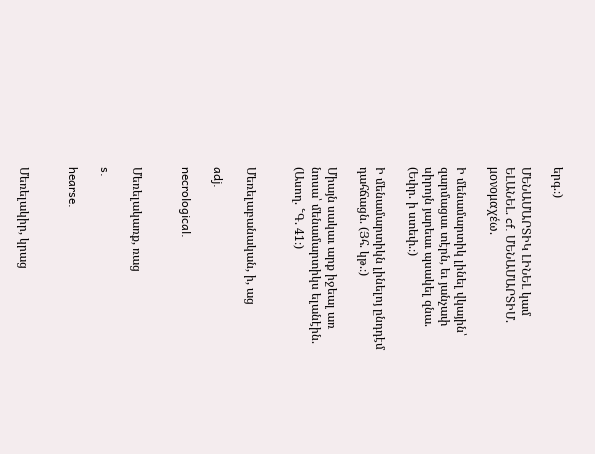երգ.։)

ՄԵՆԱՄԱՐՏԻԿ ԼԻՆԵԼ կամ ԵԼԱՆԵԼ. cf. ՄԵՆԱՄԱՐՏԻՄ. μονομαχέω.

Ի մենամարտիկ լինել վկային՝ զարմացաւ տէրն, եւ յանչափ սիրոյն յարեաւ պսակել զնա. (Եփր. ի ստեփ.։)

Ի մենամարտիկն լինելոյ ընդդէմ դահճացն. (Յհ. կթ.։)

Միայն սակաւ արք իջեալ առ նոսա՝ մենամարտիկս ելանէին. (Ասող. ՟Գ. 41։)


Մեռելաբանական, ի, աց

adj.

necrological.


Մեռելակառք, ռաց

s.

hearse.


Մեռելակիր, կրաց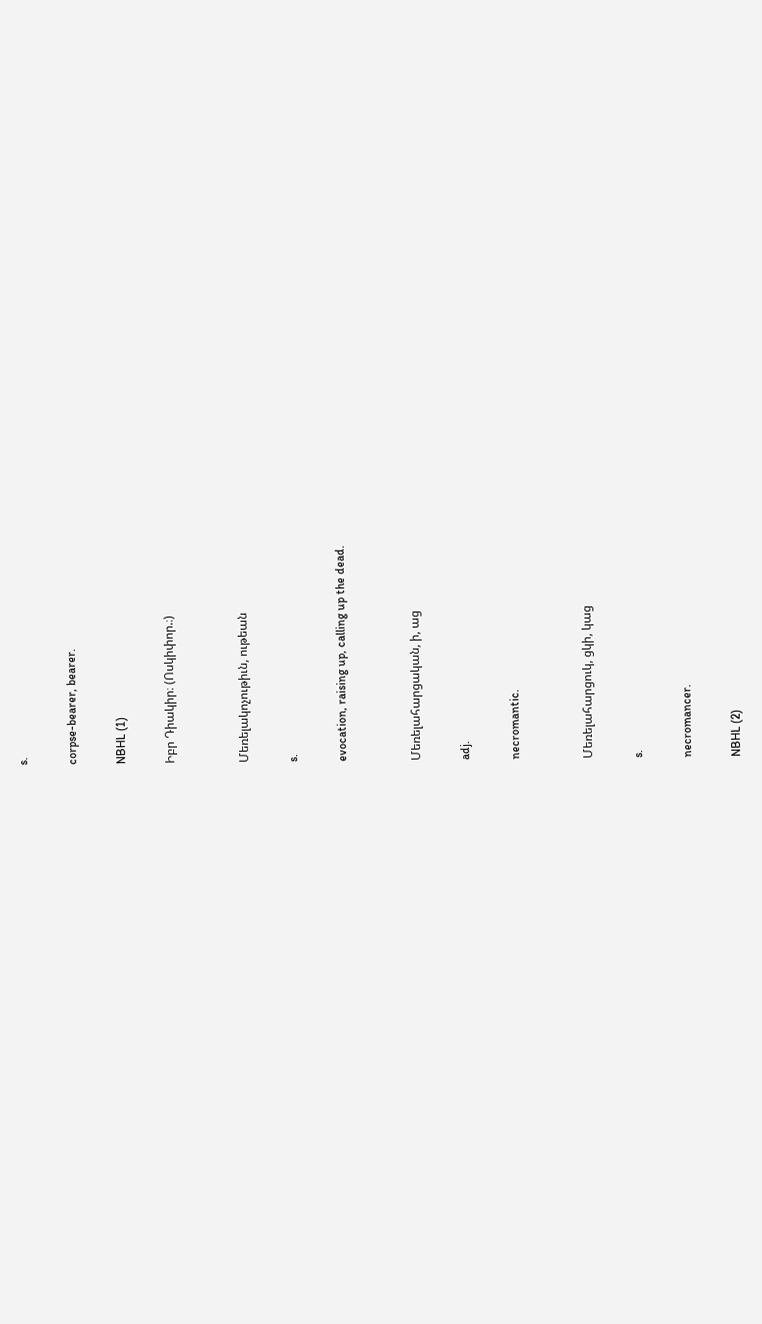s.

corpse-bearer, bearer.

NBHL (1)

Իբր Դիակիր։ (Ոսկիփոր.։)


Մեռելակոչութիւն, ութեան

s.

evocation, raising up, calling up the dead.


Մեռելահարցական, ի, աց

adj.

necromantic.


Մեռելահարցուկ, ցկի, կաց

s.

necromancer.

NBHL (2)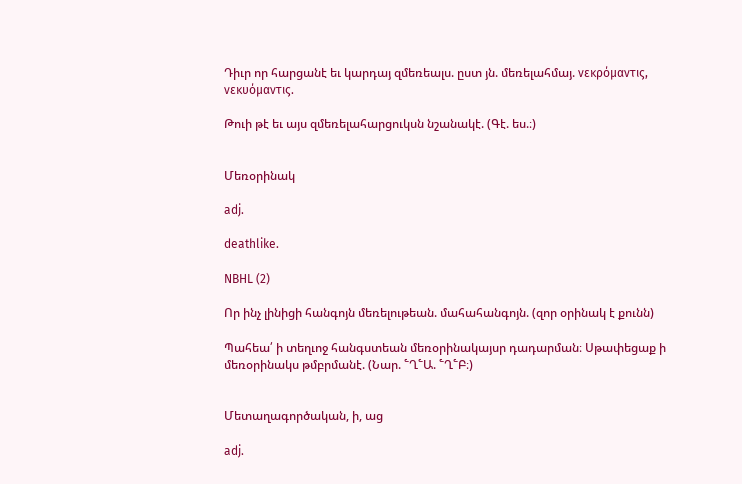Դիւր որ հարցանէ եւ կարդայ զմեռեալս. ըստ յն. մեռելահմայ. νεκρόμαντις, νεκυόμαντις.

Թուի թէ եւ այս զմեռելահարցուկսն նշանակէ. (Գէ. ես.։)


Մեռօրինակ

adj.

deathlike.

NBHL (2)

Որ ինչ լինիցի հանգոյն մեռելութեան. մահահանգոյն. (զոր օրինակ է քունն)

Պահեա՛ ի տեղւոջ հանգստեան մեռօրինակայսր դադարման։ Սթափեցաք ի մեռօրինակս թմբրմանէ. (Նար. ՟Ղ՟Ա. ՟Ղ՟Բ։)


Մետաղագործական, ի, աց

adj.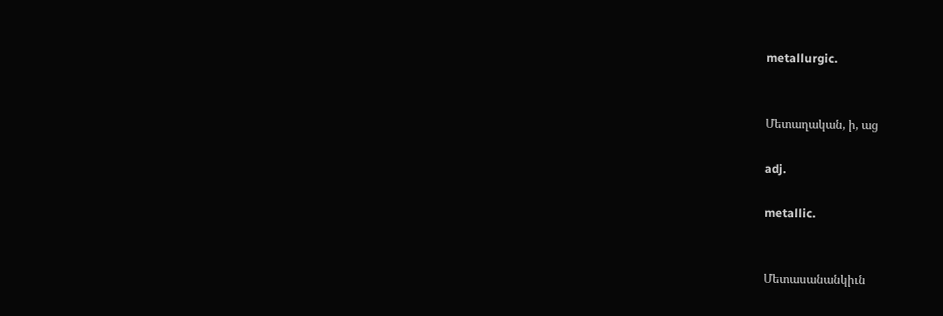metallurgic.


Մետաղական, ի, աց

adj.

metallic.


Մետասանանկիւն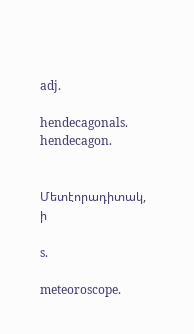adj.

hendecagonals. hendecagon.


Մետէորադիտակ, ի

s.

meteoroscope.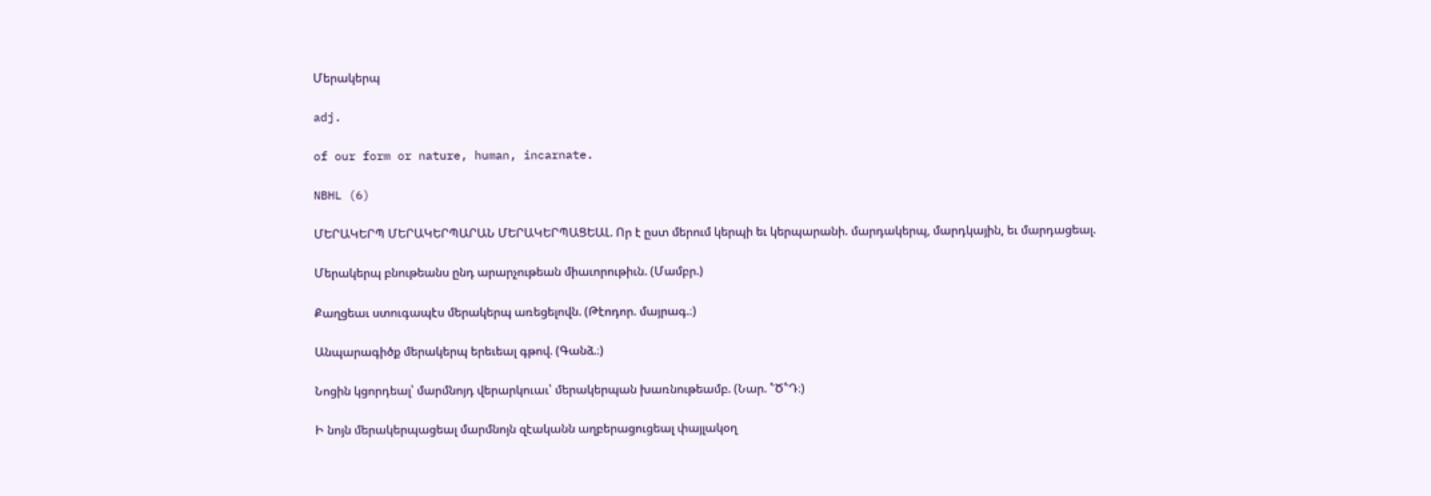Մերակերպ

adj.

of our form or nature, human, incarnate.

NBHL (6)

ՄԵՐԱԿԵՐՊ ՄԵՐԱԿԵՐՊԱՐԱՆ ՄԵՐԱԿԵՐՊԱՑԵԱԼ. Որ է ըստ մերում կերպի եւ կերպարանի. մարդակերպ, մարդկային, եւ մարդացեալ.

Մերակերպ բնութեանս ընդ արարչութեան միաւորութիւն. (Մամբր.)

Քաղցեաւ ստուգապէս մերակերպ առեցելովն. (Թէոդոր. մայրագ.։)

Անպարագիծք մերակերպ երեւեալ գթով. (Գանձ.։)

Նոցին կցորդեալ՝ մարմնոյդ վերարկուաւ՝ մերակերպան խառնութեամբ. (Նար. ՟Ծ՟Դ։)

Ի նոյն մերակերպացեալ մարմնոյն զէականն աղբերացուցեալ փայլակօղ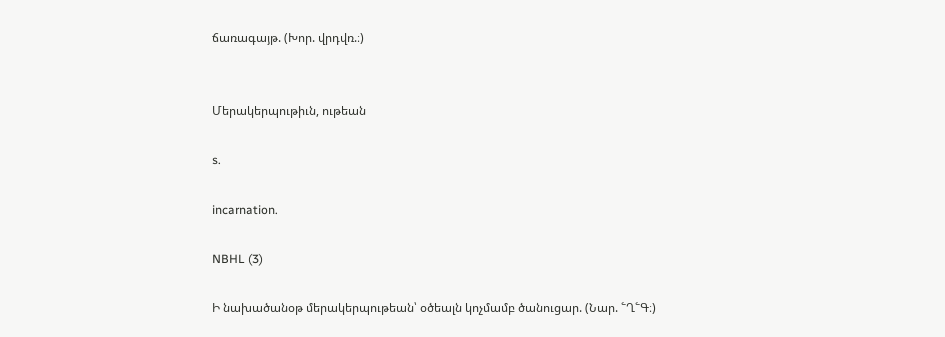ճառագայթ. (Խոր. վրդվռ.։)


Մերակերպութիւն, ութեան

s.

incarnation.

NBHL (3)

Ի նախածանօթ մերակերպութեան՝ օծեալն կոչմամբ ծանուցար. (Նար. ՟Ղ՟Գ։)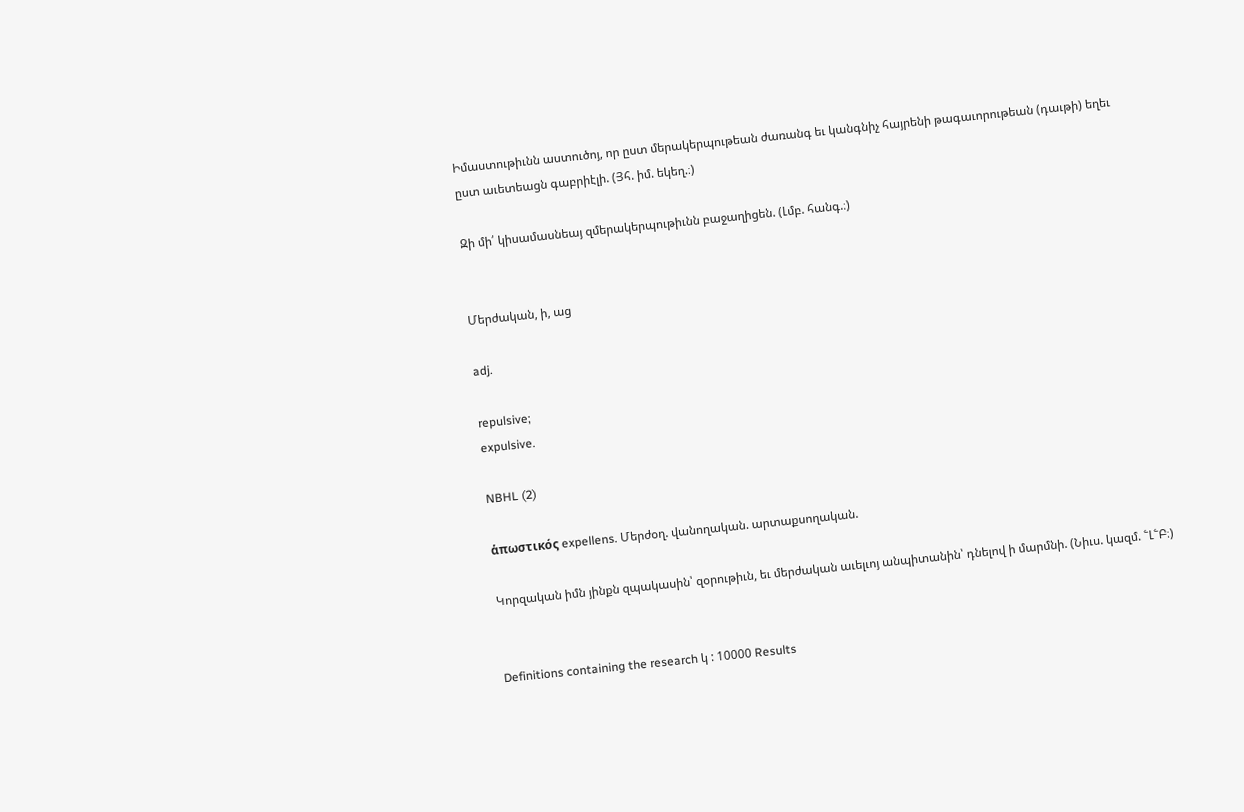Իմաստութիւնն աստուծոյ, որ ըստ մերակերպութեան ժառանգ եւ կանգնիչ հայրենի թագաւորութեան (դաւթի) եղեւ ըստ աւետեացն գաբրիէլի. (Յհ. իմ. եկեղ.։)

Զի մի՛ կիսամասնեայ զմերակերպութիւնն բաջաղիցեն. (Լմբ. հանգ.։)


Մերժական, ի, աց

adj.

repulsive;
expulsive.

NBHL (2)

ἁπωστικός expellens. Մերժօղ. վանողական. արտաքսողական.

Կորզական իմն յինքն զպակասին՝ զօրութիւն, եւ մերժական աւելւոյ անպիտանին՝ դնելով ի մարմնի. (Նիւս. կազմ. ՟Լ՟Բ։)


Definitions containing the research կ : 10000 Results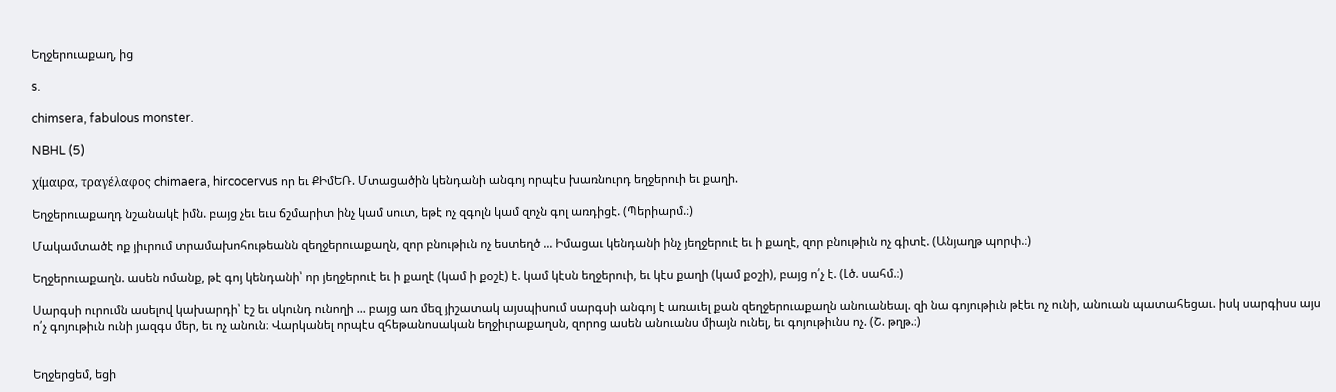Եղջերուաքաղ, ից

s.

chimsera, fabulous monster.

NBHL (5)

χίμαιρα, τραγέλαφος chimaera, hircocervus որ եւ ՔԻմԵՌ. Մտացածին կենդանի անգոյ որպէս խառնուրդ եղջերուի եւ քաղի.

Եղջերուաքաղդ նշանակէ իմն. բայց չեւ եւս ճշմարիտ ինչ կամ սուտ, եթէ ոչ զգոլն կամ զոչն գոլ առդիցէ. (Պերիարմ.։)

Մակամտածէ ոք յիւրում տրամախոհութեանն զեղջերուաքաղն, զոր բնութիւն ոչ եստեղծ ... Իմացաւ կենդանի ինչ յեղջերուէ եւ ի քաղէ, զոր բնութիւն ոչ գիտէ. (Անյաղթ պորփ.։)

Եղջերուաքաղն. ասեն ոմանք, թէ գոյ կենդանի՝ որ յեղջերուէ եւ ի քաղէ (կամ ի քօշէ) է. կամ կէսն եղջերուի, եւ կէս քաղի (կամ քօշի), բայց ո՛չ է. (Լծ. սահմ.։)

Սարգսի ուրումն ասելով կախարդի՝ էշ եւ սկունդ ունողի ... բայց առ մեզ յիշատակ այսպիսում սարգսի անգոյ է առաւել քան զեղջերուաքաղն անուանեալ. զի նա գոյութիւն թէեւ ոչ ունի, անուան պատահեցաւ. իսկ սարգիսս այս ո՛չ գոյութիւն ունի յազգս մեր, եւ ոչ անուն։ Վարկանել որպէս զհեթանոսական եղջիւրաքաղսն, զորոց ասեն անուանս միայն ունել, եւ գոյութիւնս ոչ. (Շ. թղթ.։)


Եղջերցեմ, եցի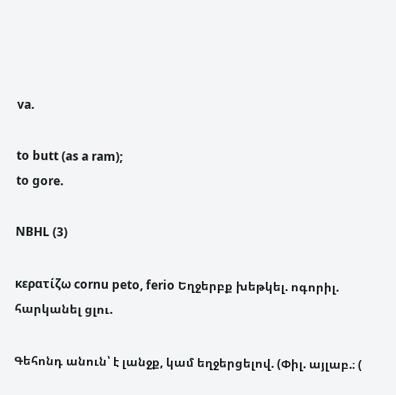va.

to butt (as a ram);
to gore.

NBHL (3)

κερατίζω cornu peto, ferio Եղջերբք խեթկել. ոգորիլ. հարկանել ցլու.

Գեհոնդ անուն՝ է լանջք, կամ եղջերցելով. (Փիլ. այլաբ.։ (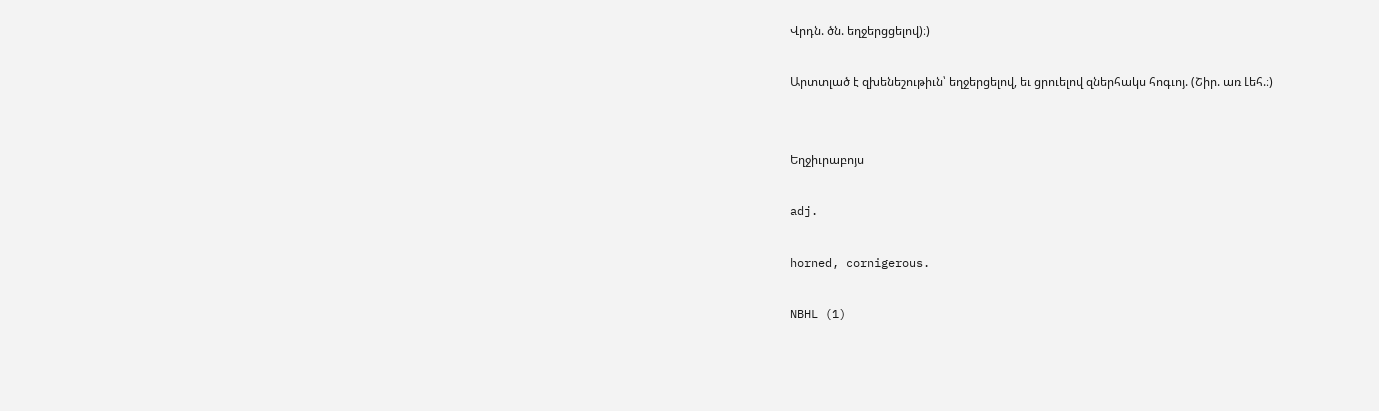Վրդն. ծն. եղջերցցելով)։)

Արտտլած է զխենեշութիւն՝ եղջերցելով, եւ ցրուելով զներհակս հոգւոյ. (Շիր. առ Լեհ.։)


Եղջիւրաբոյս

adj.

horned, cornigerous.

NBHL (1)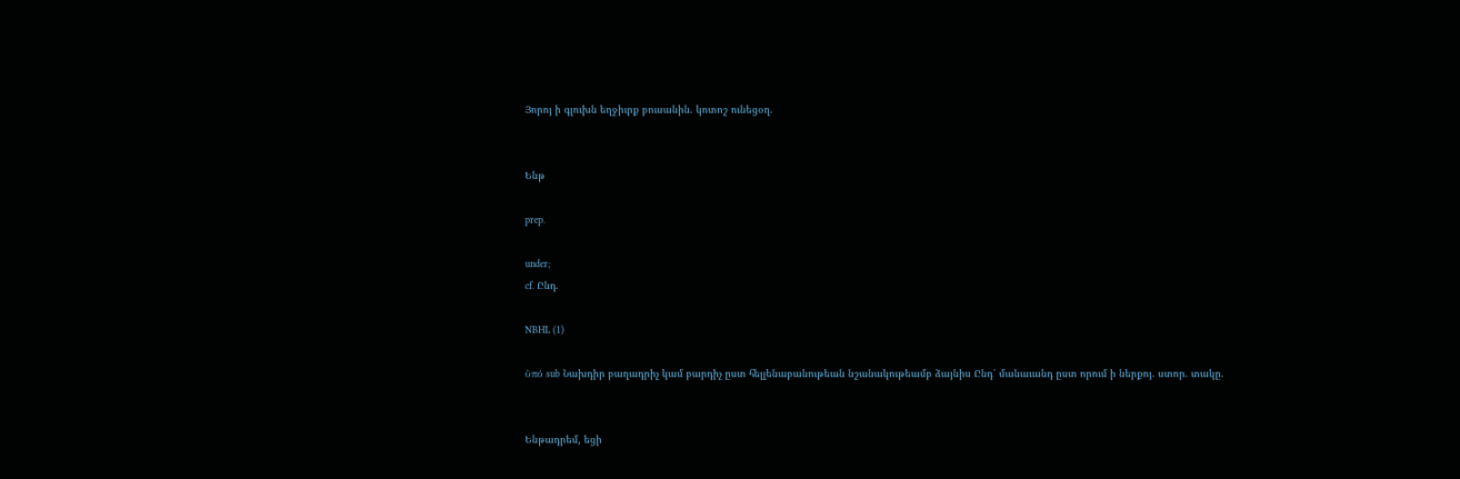Յորոյ ի գլուխն եղջիւրք բուսանին. կոտոշ ունեցօղ.


Ենթ

prep.

under;
cf. Ընդ.

NBHL (1)

ὐπό sub Նախդիր բաղադրիչ կամ բարդիչ ըստ հելլենաբանութեան նշանակութեամբ ձայնիս Ընդ՝ մանաւանդ ըստ որում ի ներքոյ. ստոր. տակը.


Ենթադրեմ, եցի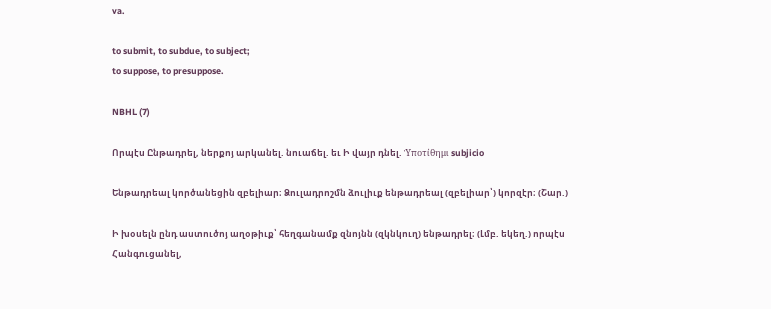va.

to submit, to subdue, to subject;
to suppose, to presuppose.

NBHL (7)

Որպէս Ընթադրել, ներքոյ արկանել. նուաճել. եւ Ի վայր դնել. Ὑποτίθημι subjicio

Ենթադրեալ կործանեցին զբելիար։ Ձուլադրոշմն ձուլիւք ենթադրեալ (զբելիար՝) կորզէր։ (Շար.)

Ի խօսելն ընդ աստուծոյ աղօթիւք՝ հեղգանամք զնոյնն (զկնկուղ) ենթադրել։ (Լմբ. եկեղ.) որպէս Հանգուցանել,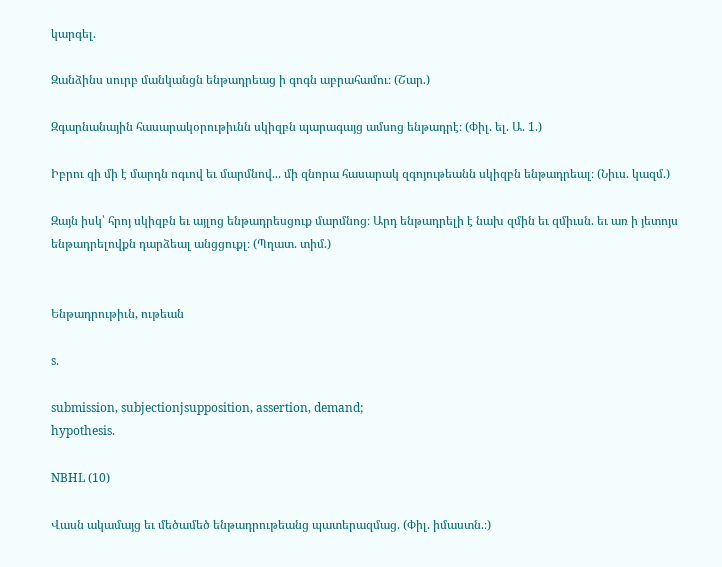կարգել.

Զանձինս սուրբ մանկանցն ենթադրեաց ի գոգն աբրահամու։ (Շար.)

Զգարնանային հասարակօրութիւնն սկիզբն պարագայց ամսոց ենթադրէ։ (Փիլ. ել. Ա. 1.)

Իբրու զի մի է մարդն ոգւով եւ մարմնով... մի զնորա հասարակ զգոյութեանն սկիզբն ենթադրեալ։ (Նիւս. կազմ.)

Զայն իսկ՝ հրոյ սկիզբն եւ այլոց ենթադրեսցուք մարմնոց։ Արդ ենթադրելի է նախ զմին եւ զմիւսն. եւ առ ի յետոյս ենթադրելովքն դարձեալ անցցուքլ։ (Պղատ. տիմ.)


Ենթադրութիւն, ութեան

s.

submission, subjectionjsupposition, assertion, demand;
hypothesis.

NBHL (10)

Վասն ակամայց եւ մեծամեծ ենթադրութեանց պատերազմաց. (Փիլ. իմաստն.։)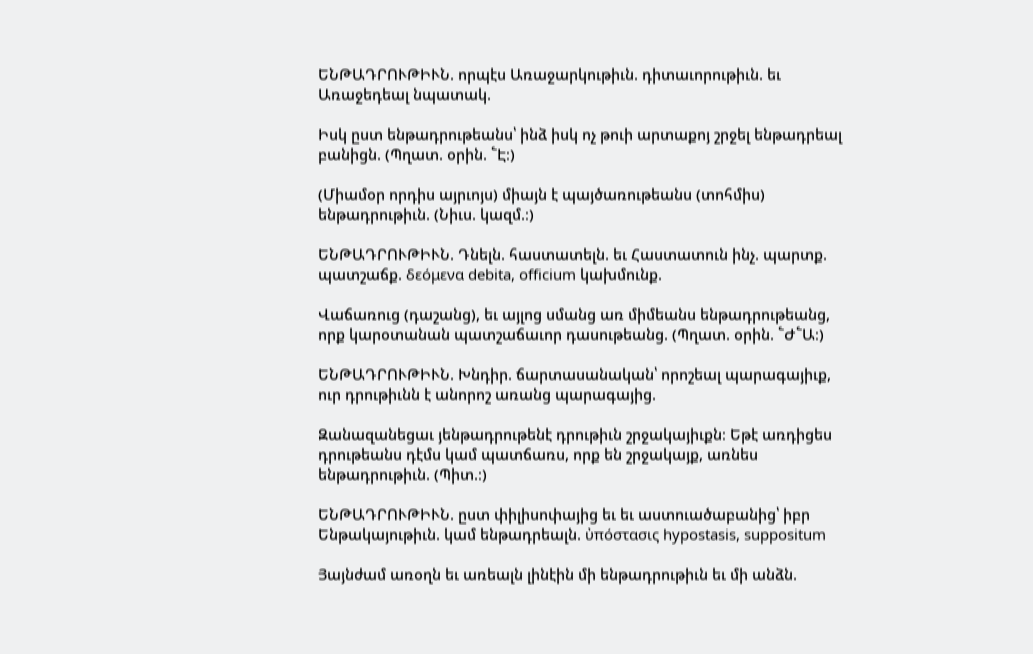ԵՆԹԱԴՐՈՒԹԻՒՆ. որպէս Առաջարկութիւն. դիտաւորութիւն. եւ Առաջեդեալ նպատակ.

Իսկ ըստ ենթադրութեանս՝ ինձ իսկ ոչ թուի արտաքոյ շրջել ենթադրեալ բանիցն. (Պղատ. օրին. ՟Է։)

(Միամօր որդիս այրւոյս) միայն է պայծառութեանս (տոհմիս) ենթադրութիւն. (Նիւս. կազմ.։)

ԵՆԹԱԴՐՈՒԹԻՒՆ. Դնելն. հաստատելն. եւ Հաստատուն ինչ. պարտք. պատշաճք. δεόμενα debita, officium կախմունք.

Վաճառուց (դաշանց), եւ այլոց սմանց առ միմեանս ենթադրութեանց, որք կարօտանան պատշաճաւոր դասութեանց. (Պղատ. օրին. ՟Ժ՟Ա։)

ԵՆԹԱԴՐՈՒԹԻՒՆ. Խնդիր. ճարտասանական՝ որոշեալ պարագայիւք, ուր դրութիւնն է անորոշ առանց պարագայից.

Զանազանեցաւ յենթադրութենէ դրութիւն շրջակայիւքն։ Եթէ առդիցես դրութեանս դէմս կամ պատճառս, որք են շրջակայք, առնես ենթադրութիւն. (Պիտ.։)

ԵՆԹԱԴՐՈՒԹԻՒՆ. ըստ փիլիսոփայից եւ եւ աստուածաբանից՝ իբր Ենթակայութիւն. կամ ենթադրեալն. ὐπόστασις hypostasis, suppositum

Յայնժամ առօղն եւ առեալն լինէին մի ենթադրութիւն եւ մի անձն.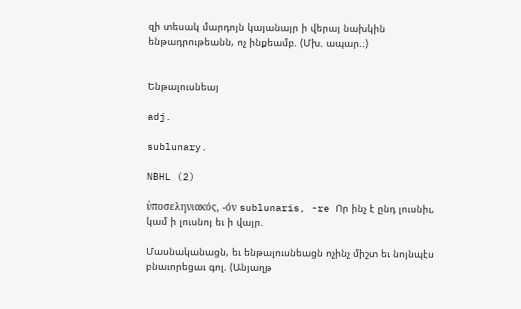զի տեսակ մարդոյն կայանայր ի վերայ նախկին ենթադրութեանն, ոչ ինքեամբ. (Մխ. ապար.։)


Ենթալուսնեայ

adj.

sublunary.

NBHL (2)

ὐποσεληνιακός, -όν sublunaris, -re Որ ինչ է ընդ լուսնիւ, կամ ի լուսնոյ եւ ի վայր.

Մասնականացն, եւ ենթալուսնեացն ոչինչ միշտ եւ նոյնպէս բնաւորեցաւ գոլ. (Անյաղթ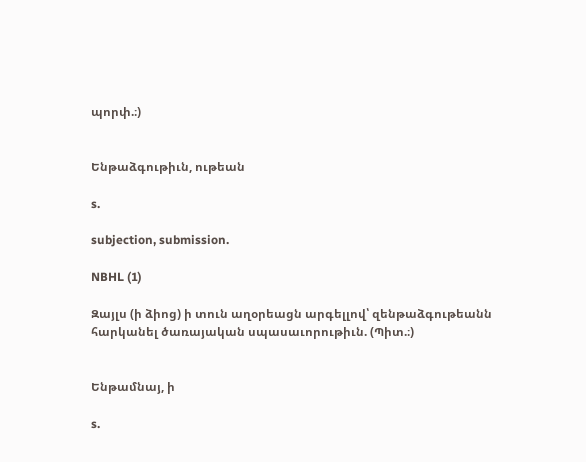պորփ.։)


Ենթաձգութիւն, ութեան

s.

subjection, submission.

NBHL (1)

Զայլս (ի ձիոց) ի տուն աղօրեացն արգելլով՝ զենթաձգութեանն հարկանել ծառայական սպասաւորութիւն. (Պիտ.։)


Ենթամնայ, ի

s.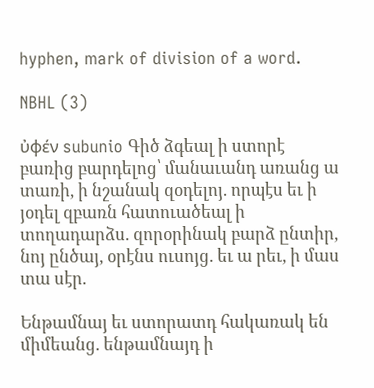hyphen, mark of division of a word.

NBHL (3)

ὐφέν subunio Գիծ ձգեալ ի ստորէ բառից բարդելոց՝ մանաւանդ առանց ա տառի, ի նշանակ զօդելոյ. որպէս եւ ի յօդել զբառն հատուածեալ ի տողադարձս. զորօրինակ բարձ ընտիր, նոյ ընծայ, օրէնս ուսոյց. եւ ա րեւ, ի մաս տա սէր.

Ենթամնայ եւ ստորատդ հակառակ են միմեանց. ենթամնայդ ի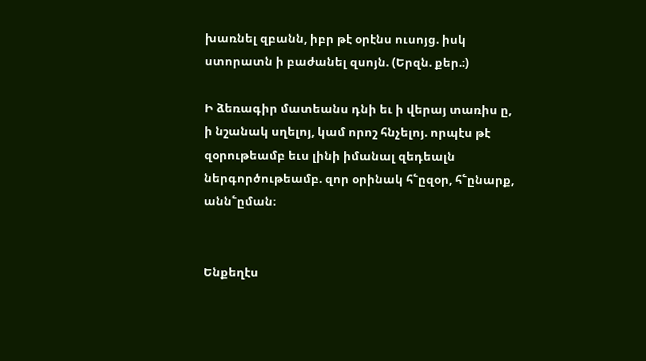խառնել զբանն, իբր թէ օրէնս ուսոյց. իսկ ստորատն ի բաժանել զսոյն. (Երզն. քեր.։)

Ի ձեռագիր մատեանս դնի եւ ի վերայ տառիս ը, ի նշանակ սղելոյ, կամ որոշ հնչելոյ. որպէս թէ զօրութեամբ եւս լինի իմանալ զեդեալն ներգործութեամբ. զոր օրինակ հ՟ըզօր, հ՟ընարք, անն՟ըման։


Ենքեղէս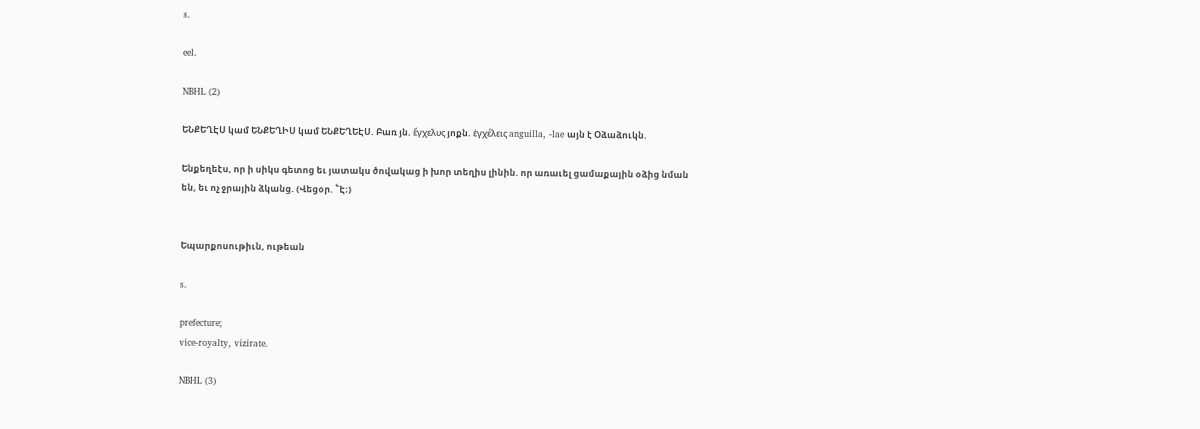s.

eel.

NBHL (2)

ԵՆՔԵՂԷՍ կամ ԵՆՔԵՂԻՍ կամ ԵՆՔԵՂԵԷՍ. Բառ յն. ἕγχελυς յոքն. ἑγχέλεις anguilla, -lae այն է Օձաձուկն.

Ենքեղեէս, որ ի սիկս գետոց եւ յատակս ծովակաց ի խոր տեղիս լինին. որ առաւել ցամաքային օձից նման են, եւ ոչ ջրային ձկանց. (Վեցօր. ՟Է։)


Եպարքոսութիւն, ութեան

s.

prefecture;
vice-royalty, vizirate.

NBHL (3)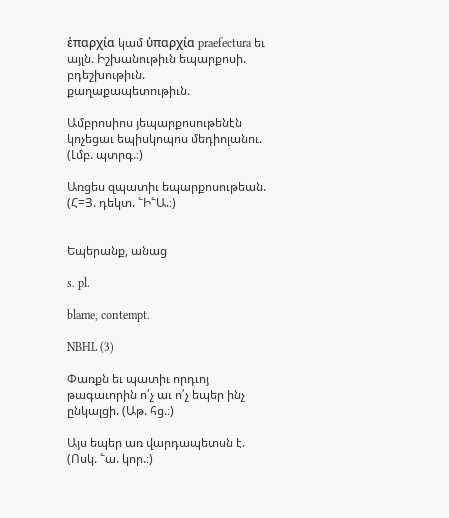ἑπαρχία կամ ὐπαρχία praefectura եւ այլն. Իշխանութիւն եպարքոսի. բդեշխութիւն. քաղաքապետութիւն.

Ամբրոսիոս յեպարքոսութենէն կոչեցաւ եպիսկոպոս մեդիոլանու. (Լմբ. պտրգ.։)

Առցես զպատիւ եպարքոսութեան. (Հ=Յ. դեկտ. ՟Ի՟Ա.։)


Եպերանք, անաց

s. pl.

blame, contempt.

NBHL (3)

Փառքն եւ պատիւ որդւոյ թագաւորին ո՛չ աւ ո՛չ եպեր ինչ ընկալցի. (Աթ. հց.։)

Այս եպեր առ վարդապետսն է. (Ոսկ. ՟ա. կոր.։)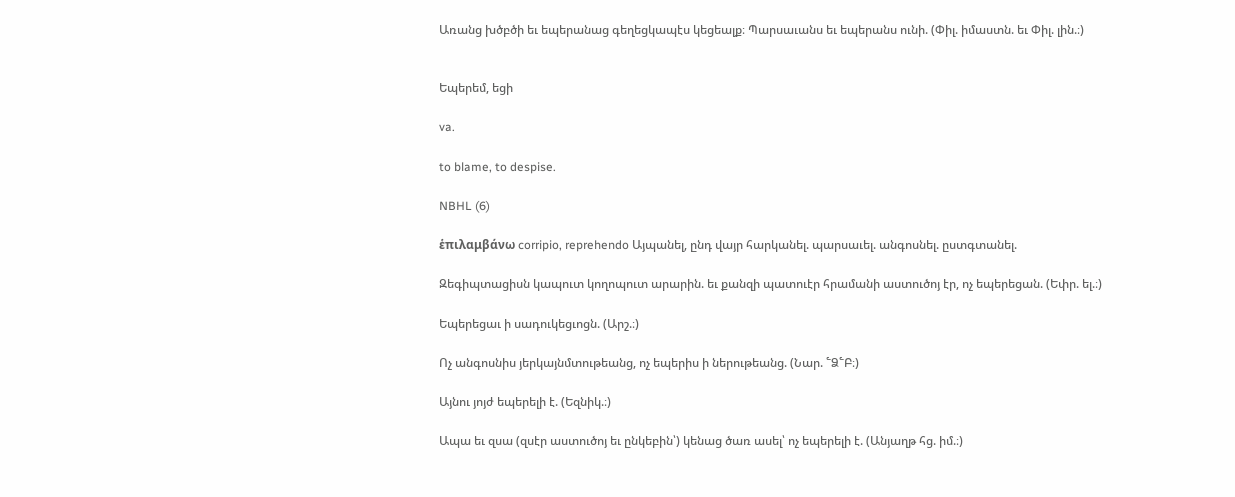Առանց խծբծի եւ եպերանաց գեղեցկապէս կեցեալք։ Պարսաւանս եւ եպերանս ունի. (Փիլ. իմաստն. եւ Փիլ. լին.։)


Եպերեմ, եցի

va.

to blame, to despise.

NBHL (6)

ἑπιλαμβάνω corripio, reprehendo Այպանել, ընդ վայր հարկանել. պարսաւել. անգոսնել. ըստգտանել.

Զեգիպտացիսն կապուտ կողոպուտ արարին. եւ քանզի պատուէր հրամանի աստուծոյ էր, ոչ եպերեցան. (Եփր. ել.։)

Եպերեցաւ ի սադուկեցւոցն. (Արշ.։)

Ոչ անգոսնիս յերկայնմտութեանց, ոչ եպերիս ի ներութեանց. (Նար. ՟Ձ՟Բ։)

Այնու յոյժ եպերելի է. (Եզնիկ.։)

Ապա եւ զսա (զսէր աստուծոյ եւ ընկեբին՝) կենաց ծառ ասել՝ ոչ եպերելի է. (Անյաղթ հց. իմ.։)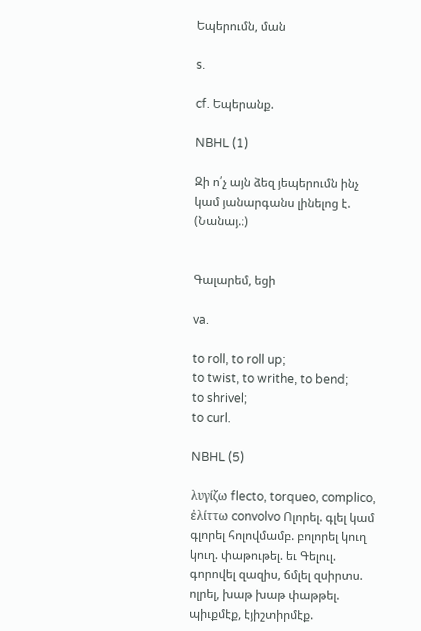Եպերումն, ման

s.

cf. Եպերանք.

NBHL (1)

Զի ո՛չ այն ձեզ յեպերումն ինչ կամ յանարգանս լինելոց է. (Նանայ.։)


Գալարեմ, եցի

va.

to roll, to roll up;
to twist, to writhe, to bend;
to shrivel;
to curl.

NBHL (5)

λυγίζω flecto, torqueo, complico, ἐλίττω convolvo Ոլորել. գլել կամ գլորել հոլովմամբ. բոլորել կուղ կուղ. փաթութել. եւ Գելուլ. գորովել զազիս, ճմլել զսիրտս. ոլրել, խաթ խաթ փաթթել. պիւքմէք, էյիշտիրմէք.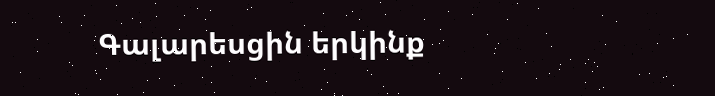Գալարեսցին երկինք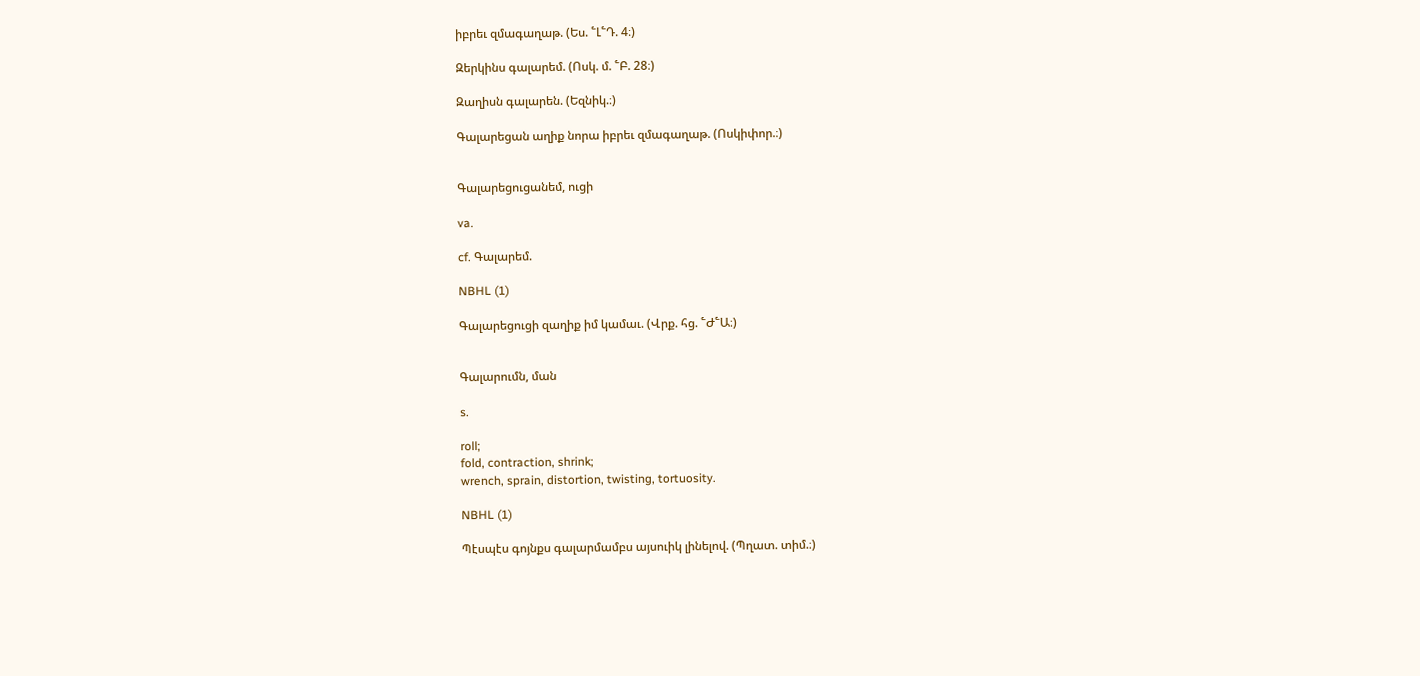իբրեւ զմագաղաթ. (Ես. ՟Լ՟Դ. 4։)

Զերկինս գալարեմ. (Ոսկ. մ. ՟Բ. 28։)

Զաղիսն գալարեն. (Եզնիկ.։)

Գալարեցան աղիք նորա իբրեւ զմագաղաթ. (Ոսկիփոր.։)


Գալարեցուցանեմ, ուցի

va.

cf. Գալարեմ.

NBHL (1)

Գալարեցուցի զաղիք իմ կամաւ. (Վրք. հց. ՟Ժ՟Ա։)


Գալարումն, ման

s.

roll;
fold, contraction, shrink;
wrench, sprain, distortion, twisting, tortuosity.

NBHL (1)

Պէսպէս գոյնքս գալարմամբս այսուիկ լինելով. (Պղատ. տիմ.։)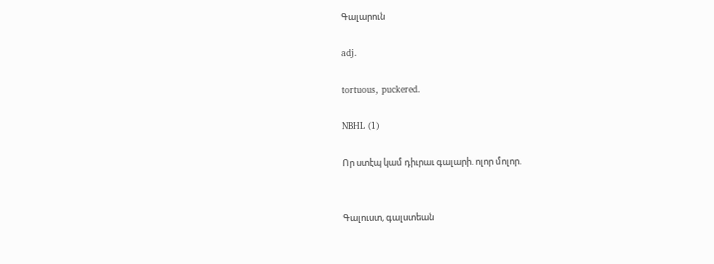Գալարուն

adj.

tortuous, puckered.

NBHL (1)

Որ ստէպ կամ դիւրաւ գալարի. ոլոր մոլոր.


Գալուստ, գալստեան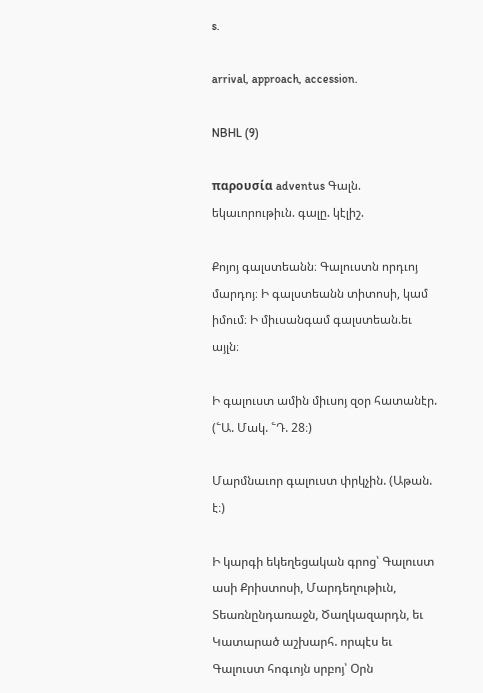s.

arrival, approach, accession.

NBHL (9)

παρουσία adventus Գալն. եկաւորութիւն. գալը. կէլիշ.

Քոյոյ գալստեանն։ Գալուստն որդւոյ մարդոյ։ Ի գալստեանն տիտոսի, կամ իմում։ Ի միւսանգամ գալստեան.եւ այլն։

Ի գալուստ ամին միւսոյ զօր հատանէր. (՟Ա. Մակ. ՟Դ. 28։)

Մարմնաւոր գալուստ փրկչին. (Աթան. է։)

Ի կարգի եկեղեցական գրոց՝ Գալուստ ասի Քրիստոսի, Մարդեղութիւն, Տեառնընդառաջն, Ծաղկազարդն, եւ Կատարած աշխարհ. որպէս եւ Գալուստ հոգւոյն սրբոյ՝ Օրն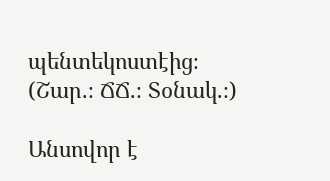պենտեկոստէից։ (Շար.։ ՃՃ.։ Տօնակ.։)

Անսովոր է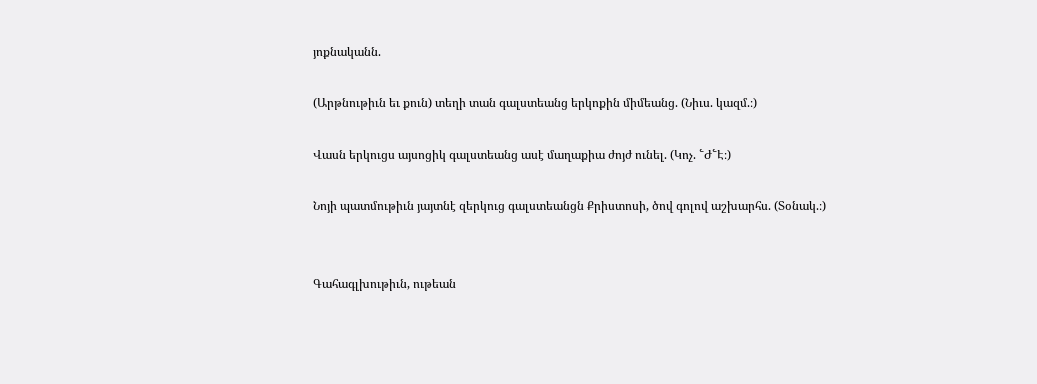յոքնականն.

(Արթնութիւն եւ քուն) տեղի տան գալստեանց երկոքին միմեանց. (Նիւս. կազմ.։)

Վասն երկուցս այսոցիկ գալստեանց ասէ մաղաքիա ժոյժ ունել. (Կոչ. ՟Ժ՟Է։)

Նոյի պատմութիւն յայտնէ զերկուց գալստեանցն Քրիստոսի, ծով գոլով աշխարհս. (Տօնակ.։)


Գահագլխութիւն, ութեան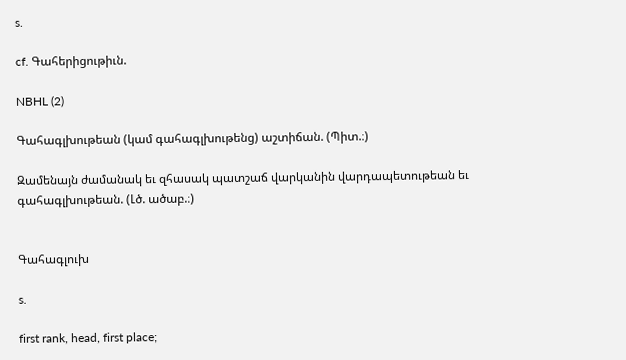s.

cf. Գահերիցութիւն.

NBHL (2)

Գահագլխութեան (կամ գահագլխութենց) աշտիճան. (Պիտ.։)

Զամենայն ժամանակ եւ զհասակ պատշաճ վարկանին վարդապետութեան եւ գահագլխութեան. (Լծ. ածաբ.։)


Գահագլուխ

s.

first rank, head, first place;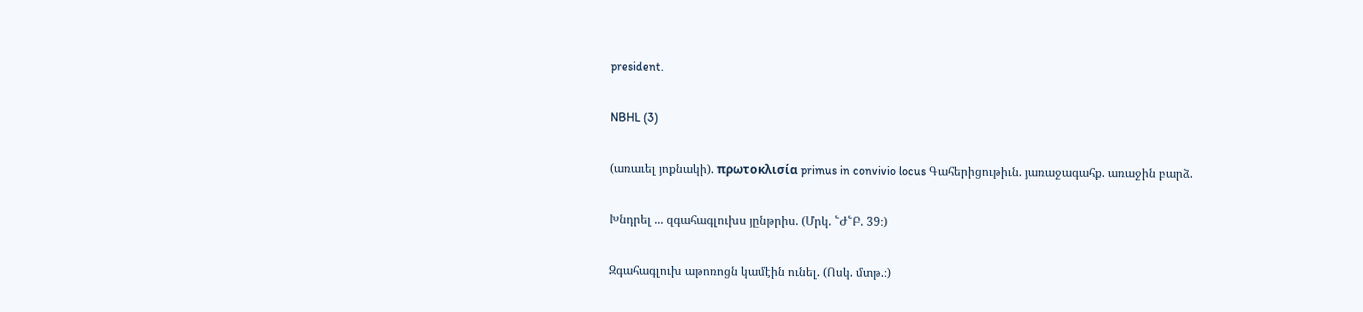president.

NBHL (3)

(առաւել յոքնակի). πρωτοκλισία primus in convivio locus Գահերիցութիւն. յառաջագահք. առաջին բարձ.

Խնդրել ... զգահագլուխս յընթրիս. (Մրկ. ՟Ժ՟Բ. 39։)

Զգահագլուխ աթոռոցն կամէին ունել. (Ոսկ. մտթ.։)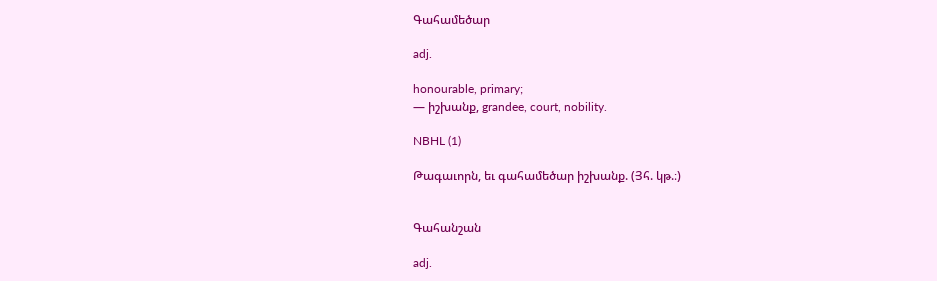Գահամեծար

adj.

honourable, primary;
— իշխանք, grandee, court, nobility.

NBHL (1)

Թագաւորն, եւ գահամեծար իշխանք. (Յհ. կթ.։)


Գահանշան

adj.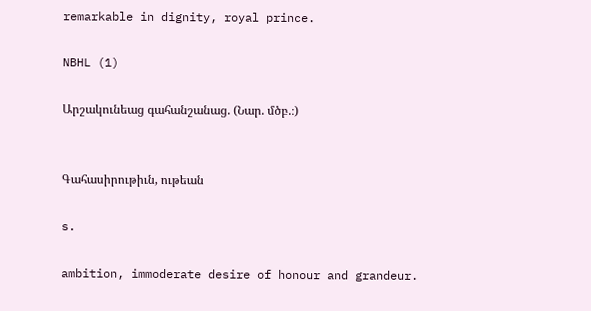remarkable in dignity, royal prince.

NBHL (1)

Արշակունեաց գահանշանաց. (Նար. մծբ.։)


Գահասիրութիւն, ութեան

s.

ambition, immoderate desire of honour and grandeur.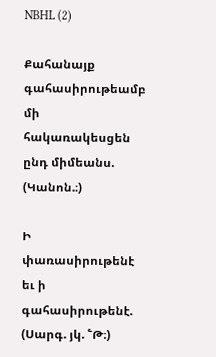NBHL (2)

Քահանայք գահասիրութեամբ մի հակառակեսցեն ընդ միմեանս. (Կանոն.։)

Ի փառասիրութենէ եւ ի գահասիրութենէ. (Սարգ. յկ. ՟Թ։)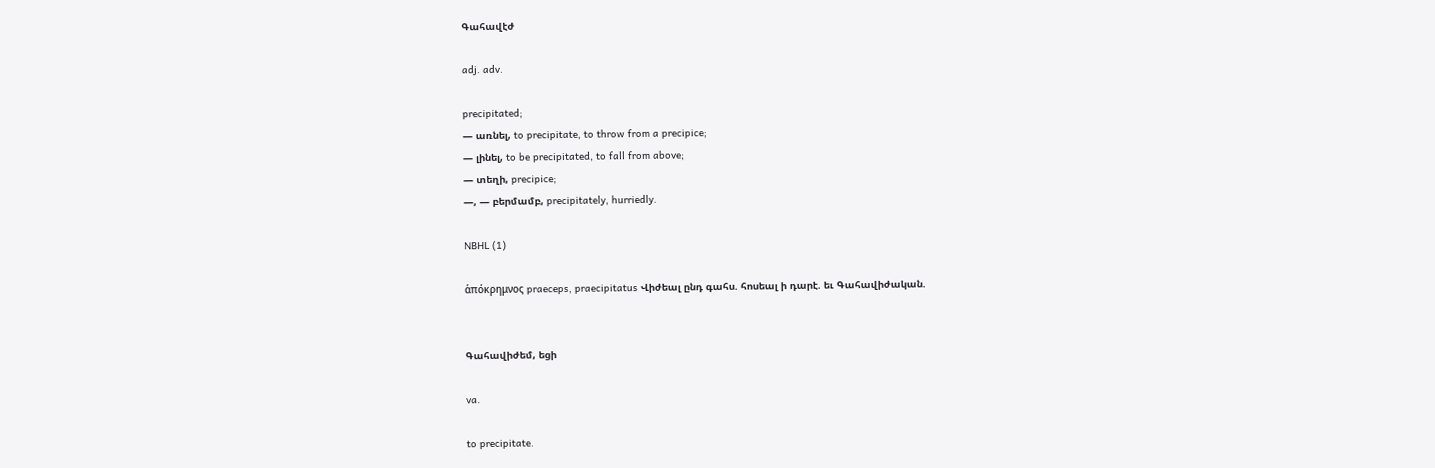Գահավէժ

adj. adv.

precipitated;
— առնել, to precipitate, to throw from a precipice;
— լինել, to be precipitated, to fall from above;
— տեղի, precipice;
—, — բերմամբ, precipitately, hurriedly.

NBHL (1)

ἁπόκρημνος praeceps, praecipitatus Վիժեալ ընդ գահս. հոսեալ ի դարէ. եւ Գահավիժական.


Գահավիժեմ, եցի

va.

to precipitate.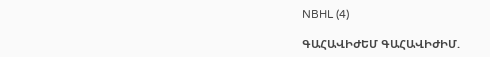NBHL (4)

ԳԱՀԱՎԻԺԵՄ ԳԱՀԱՎԻԺԻՄ.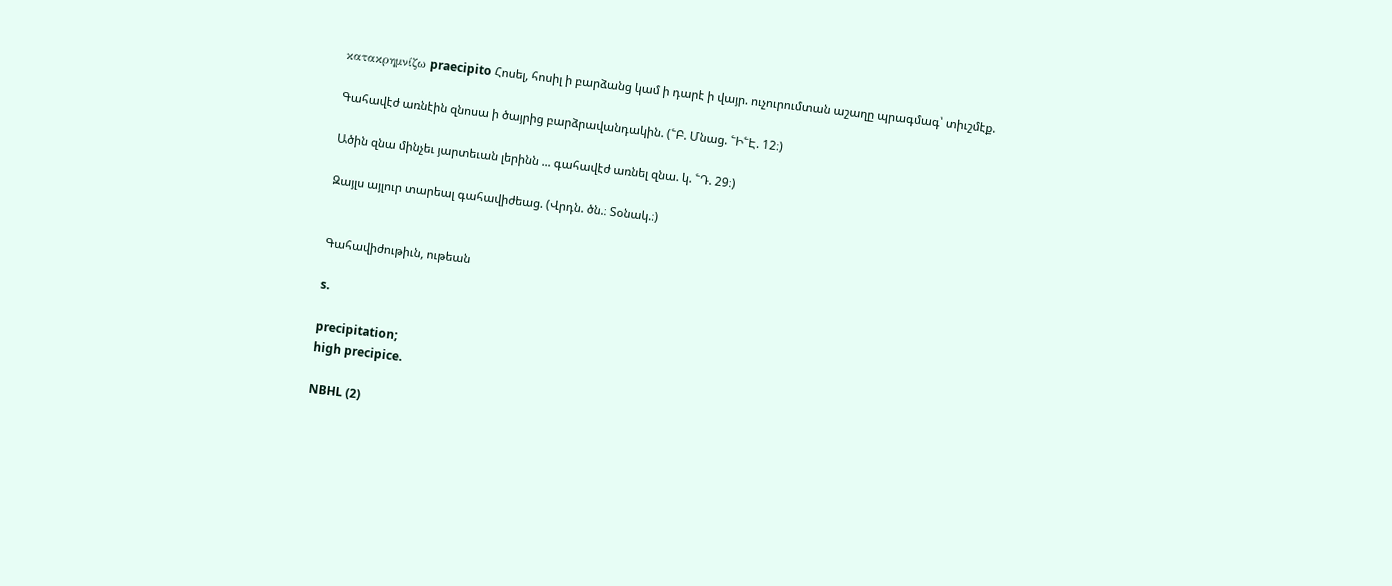κατακρημνίζω praecipito Հոսել, հոսիլ ի բարձանց կամ ի դարէ ի վայր. ուչուրումտան աշաղը պրագմագ՝ տիւշմէք.

Գահավէժ առնէին զնոսա ի ծայրից բարձրավանդակին. (՟Բ. Մնաց. ՟Ի՟Է. 12։)

Ածին զնա մինչեւ յարտեւան լերինն ... գահավէժ առնել զնա. կ. ՟Դ. 29։)

Զայլս այլուր տարեալ գահավիժեաց. (Վրդն. ծն.։ Տօնակ.։)


Գահավիժութիւն, ութեան

s.

precipitation;
high precipice.

NBHL (2)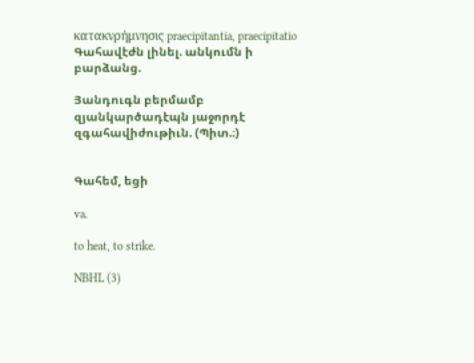κατακνρήμνησις praecipitantia, praecipitatio Գահավէժն լինել. անկումն ի բարձանց.

Յանդուգն բերմամբ զյանկարծադէպն յաջորդէ զգահավիժութիւն. (Պիտ.։)


Գահեմ, եցի

va.

to heat, to strike.

NBHL (3)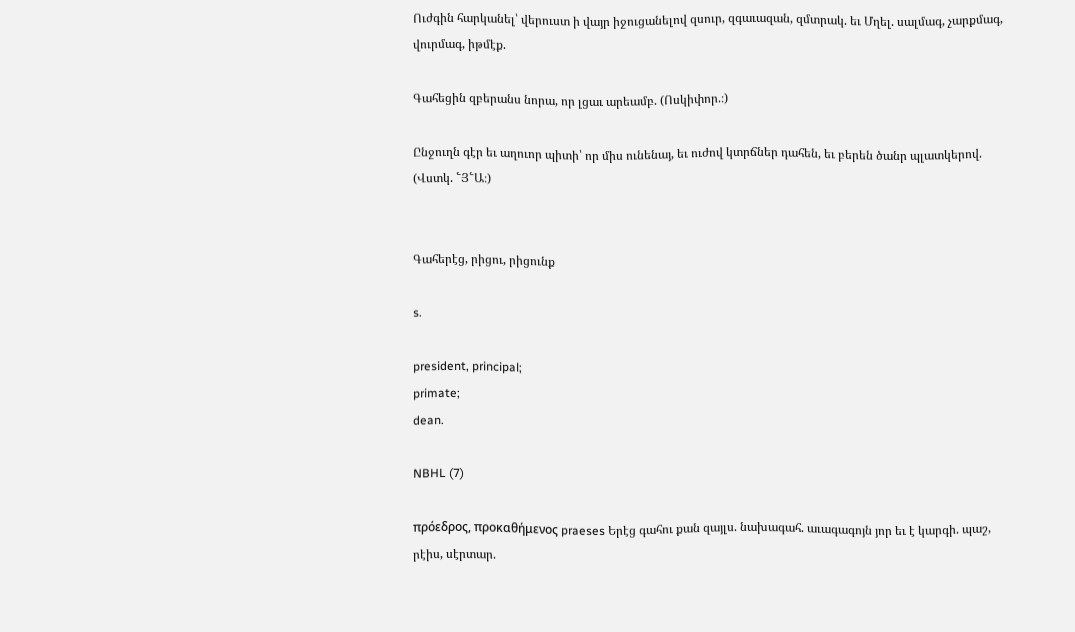Ուժգին հարկանել՝ վերուստ ի վայր իջուցանելով զսուր, զգաւազան, զմտրակ. եւ Մղել. սալմագ, չարքմագ, վուրմագ, իթմէք.

Գահեցին զբերանս նորա, որ լցաւ արեամբ. (Ոսկիփոր.։)

Ընջուղն գէր եւ աղուոր պիտի՝ որ միս ունենայ, եւ ուժով կտրճներ դահեն, եւ բերեն ծանր պլատկերով. (Վստկ. ՟Յ՟Ա։)


Գահերէց, րիցու, րիցունք

s.

president, principal;
primate;
dean.

NBHL (7)

πρόεδρος, προκαθήμενος praeses Երէց գահու քան զայլս. նախագահ. աւագագոյն յոր եւ է կարգի. պաշ, րէիս, սէրտար.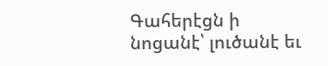Գահերէցն ի նոցանէ՝ լուծանէ եւ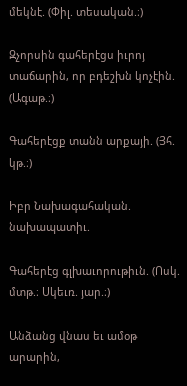մեկնէ. (Փիլ. տեսական.։)

Զչորսին գահերէցս իւրոյ տաճարին, որ բդեշխն կոչէին. (Ագաթ.։)

Գահերէցք տանն արքայի. (Յհ. կթ.։)

Իբր Նախագահական. նախապատիւ.

Գահերէց գլխաւորութիւն. (Ոսկ. մտթ.։ Սկեւռ. յար.։)

Անձանց վնաս եւ ամօթ արարին,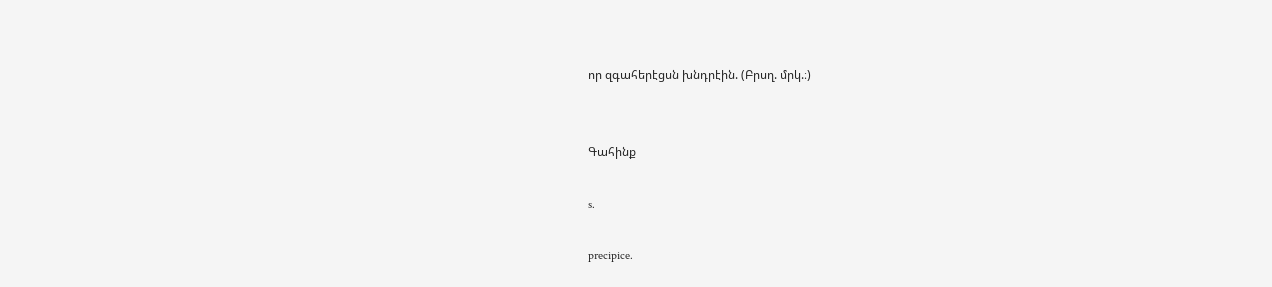որ զգահերէցսն խնդրէին. (Բրսղ. մրկ.։)


Գահինք

s.

precipice.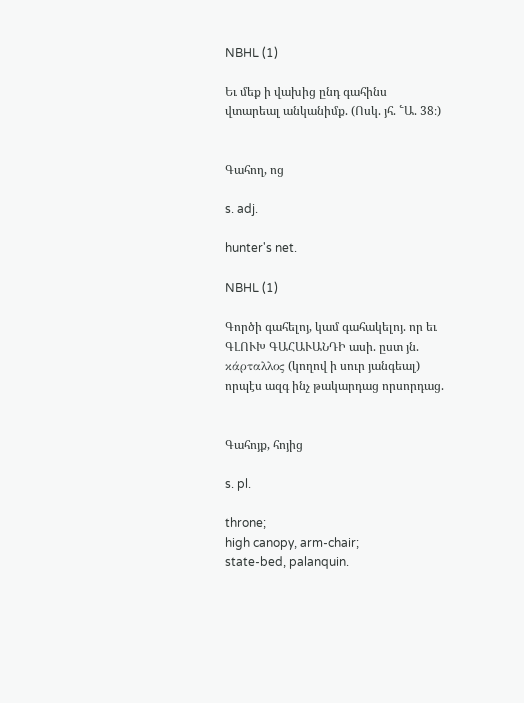NBHL (1)

Եւ մեք ի վախից ընդ գահինս վտարեալ անկանիմք. (Ոսկ. յհ. ՟Ա. 38։)


Գահող, ոց

s. adj.

hunter's net.

NBHL (1)

Գործի գահելոյ, կամ գահակելոյ. որ եւ ԳԼՈՒԽ ԳԱՀԱՒԱՆԴԻ ասի. ըստ յն. κάρταλλος (կողով ի սուր յանգեալ) որպէս ազգ ինչ թակարդաց որսորդաց.


Գահոյք, հոյից

s. pl.

throne;
high canopy, arm-chair;
state-bed, palanquin.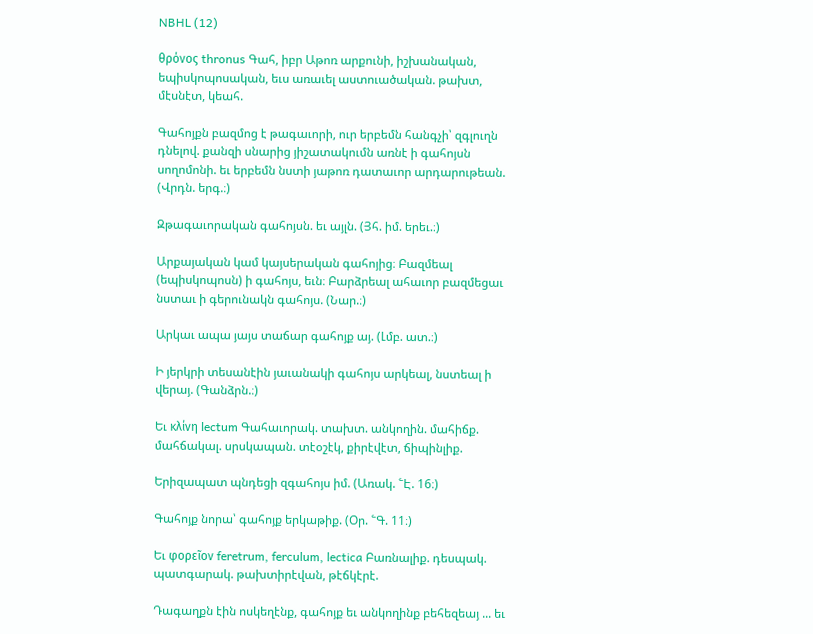NBHL (12)

θρόνος thronus Գահ, իբր Աթոռ արքունի, իշխանական, եպիսկոպոսական, եւս առաւել աստուածական. թախտ, մէսնէտ, կեահ.

Գահոյքն բազմոց է թագաւորի, ուր երբեմն հանգչի՝ զգլուղն դնելով. քանզի սնարից յիշատակումն առնէ ի գահոյսն սողոմոնի. եւ երբեմն նստի յաթոռ դատաւոր արդարութեան. (Վրդն. երգ.։)

Զթագաւորական գահոյսն. եւ այլն. (Յհ. իմ. երեւ.։)

Արքայական կամ կայսերական գահոյից։ Բազմեալ (եպիսկոպոսն) ի գահոյս, եւն։ Բարձրեալ ահաւոր բազմեցաւ նստաւ ի գերունակն գահոյս. (Նար.։)

Արկաւ ապա յայս տաճար գահոյք այ. (Լմբ. ատ.։)

Ի յերկրի տեսանէին յաւանակի գահոյս արկեալ, նստեալ ի վերայ. (Գանձրն.։)

Եւ κλίνη lectum Գահաւորակ. տախտ. անկողին. մահիճք. մահճակալ. սրսկապան. տէօշէկ, քիրէվէտ, ճիպինլիք.

Երիզապատ պնդեցի զգահոյս իմ. (Առակ. ՟Է. 16։)

Գահոյք նորա՝ գահոյք երկաթիք. (Օր. ՟Գ. 11։)

Եւ φορεῖον feretrum, ferculum, lectica Բառնալիք. դեսպակ. պատգարակ. թախտիրէվան, թէճկէրէ.

Դագաղքն էին ոսկեղէնք, գահոյք եւ անկողինք բեհեզեայ ... եւ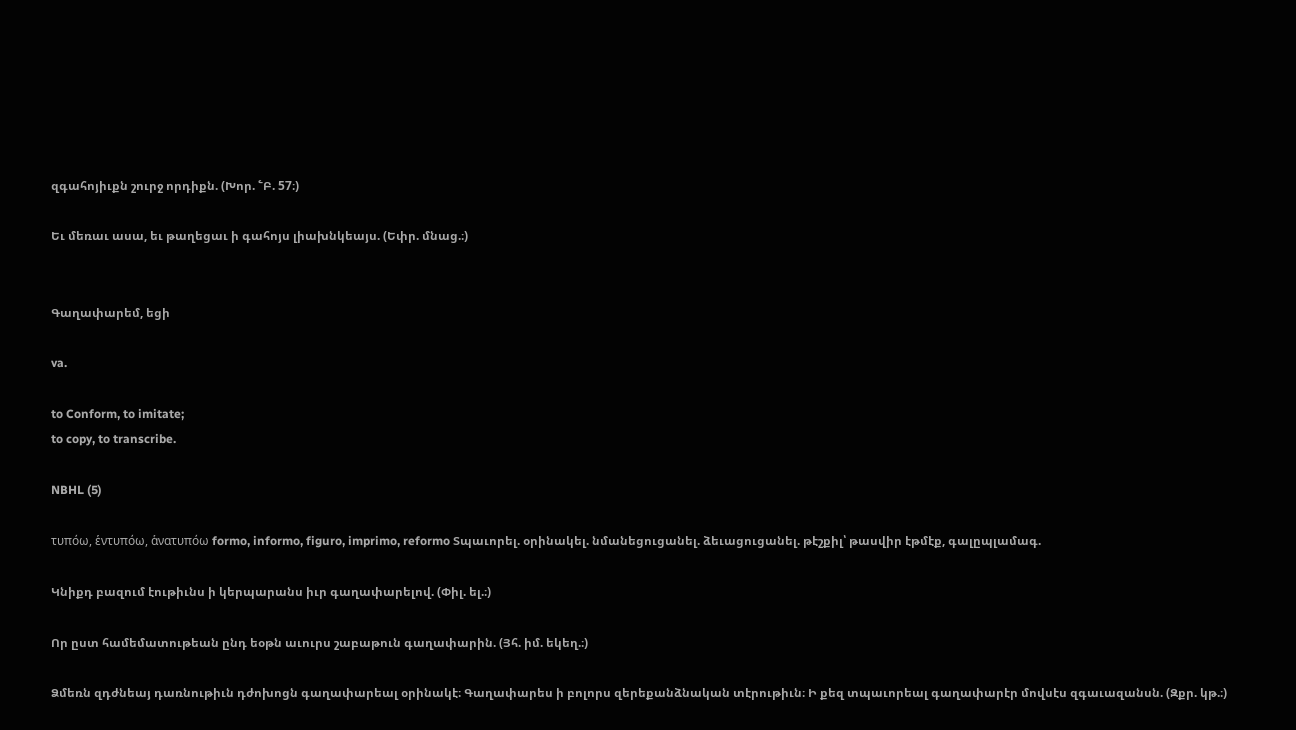զգահոյիւքն շուրջ որդիքն. (Խոր. ՟Բ. 57։)

Եւ մեռաւ ասա, եւ թաղեցաւ ի գահոյս լիախնկեայս. (Եփր. մնաց.։)


Գաղափարեմ, եցի

va.

to Conform, to imitate;
to copy, to transcribe.

NBHL (5)

τυπόω, ἑντυπόω, ἁνατυπόω formo, informo, figuro, imprimo, reformo Տպաւորել. օրինակել. նմանեցուցանել. ձեւացուցանել. թէշքիլ՝ թասվիր էթմէք, գալըպլամագ.

Կնիքդ բազում էութիւնս ի կերպարանս իւր գաղափարելով. (Փիլ. ել.։)

Որ ըստ համեմատութեան ընդ եօթն աւուրս շաբաթուն գաղափարին. (Յհ. իմ. եկեղ.։)

Ձմեռն զդժնեայ դառնութիւն դժոխոցն գաղափարեալ օրինակէ։ Գաղափարես ի բոլորս զերեքանձնական տէրութիւն։ Ի քեզ տպաւորեալ գաղափարէր մովսէս զգաւազանսն. (Զքր. կթ.։)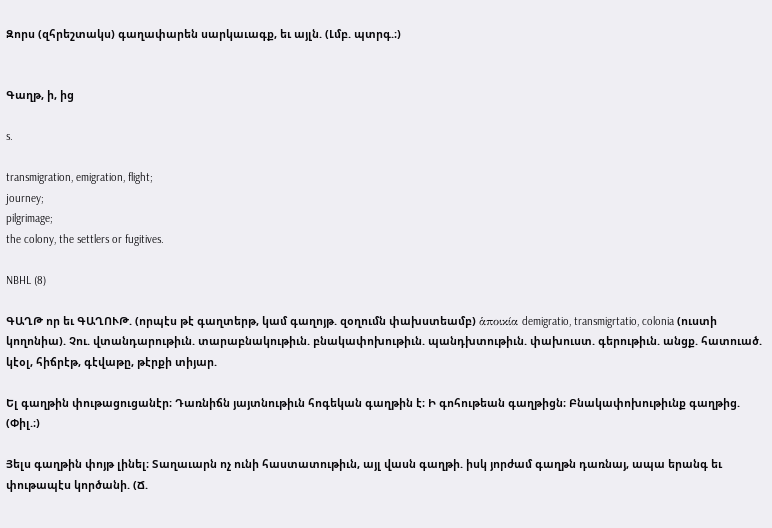Զորս (զհրեշտակս) գաղափարեն սարկաւագք, եւ այլն. (Լմբ. պտրգ.։)


Գաղթ, ի, ից

s.

transmigration, emigration, flight;
journey;
pilgrimage;
the colony, the settlers or fugitives.

NBHL (8)

ԳԱՂԹ որ եւ ԳԱՂՈՒԹ. (որպէս թէ գաղտերթ, կամ գաղոյթ. զօղումն փախստեամբ) ἁποικία demigratio, transmigrtatio, colonia (ուստի կողոնիա). Չու. վտանդարութիւն. տարաբնակութիւն. բնակափոխութիւն. պանդխտութիւն. փախուստ. գերութիւն. անցք. հատուած. կէօլ, հիճրէթ, գէվաթը, թէրքի տիյար.

Ել գաղթին փութացուցանէր։ Դառնիճն յայտնութիւն հոգեկան գաղթին է։ Ի գոհութեան գաղթիցն։ Բնակափոխութիւնք գաղթից. (Փիլ.։)

Յելս գաղթին փոյթ լինել։ Տաղաւարն ոչ ունի հաստատութիւն, այլ վասն գաղթի. իսկ յորժամ գաղթն դառնայ, ապա երանգ եւ փութապէս կործանի. (Ճ.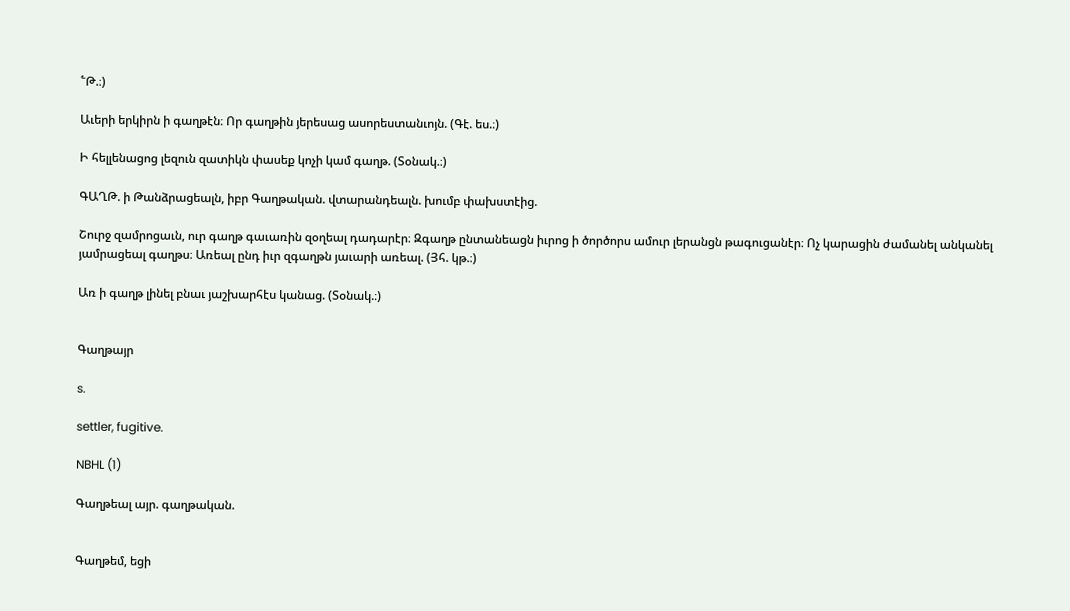՟Թ.։)

Աւերի երկիրն ի գաղթէն։ Որ գաղթին յերեսաց ասորեստանւոյն. (Գէ. ես.։)

Ի հելլենացոց լեզուն զատիկն փասեք կոչի կամ գաղթ. (Տօնակ.։)

ԳԱՂԹ. ի Թանձրացեալն, իբր Գաղթական. վտարանդեալն. խումբ փախստէից.

Շուրջ զամրոցաւն, ուր գաղթ գաւառին զօղեալ դադարէր։ Զգաղթ ընտանեացն իւրոց ի ծործորս ամուր լերանցն թագուցանէր։ Ոչ կարացին ժամանել անկանել յամրացեալ գաղթս։ Առեալ ընդ իւր զգաղթն յաւարի առեալ. (Յհ. կթ.։)

Առ ի գաղթ լինել բնաւ յաշխարհէս կանաց. (Տօնակ.։)


Գաղթայր

s.

settler, fugitive.

NBHL (1)

Գաղթեալ այր. գաղթական.


Գաղթեմ, եցի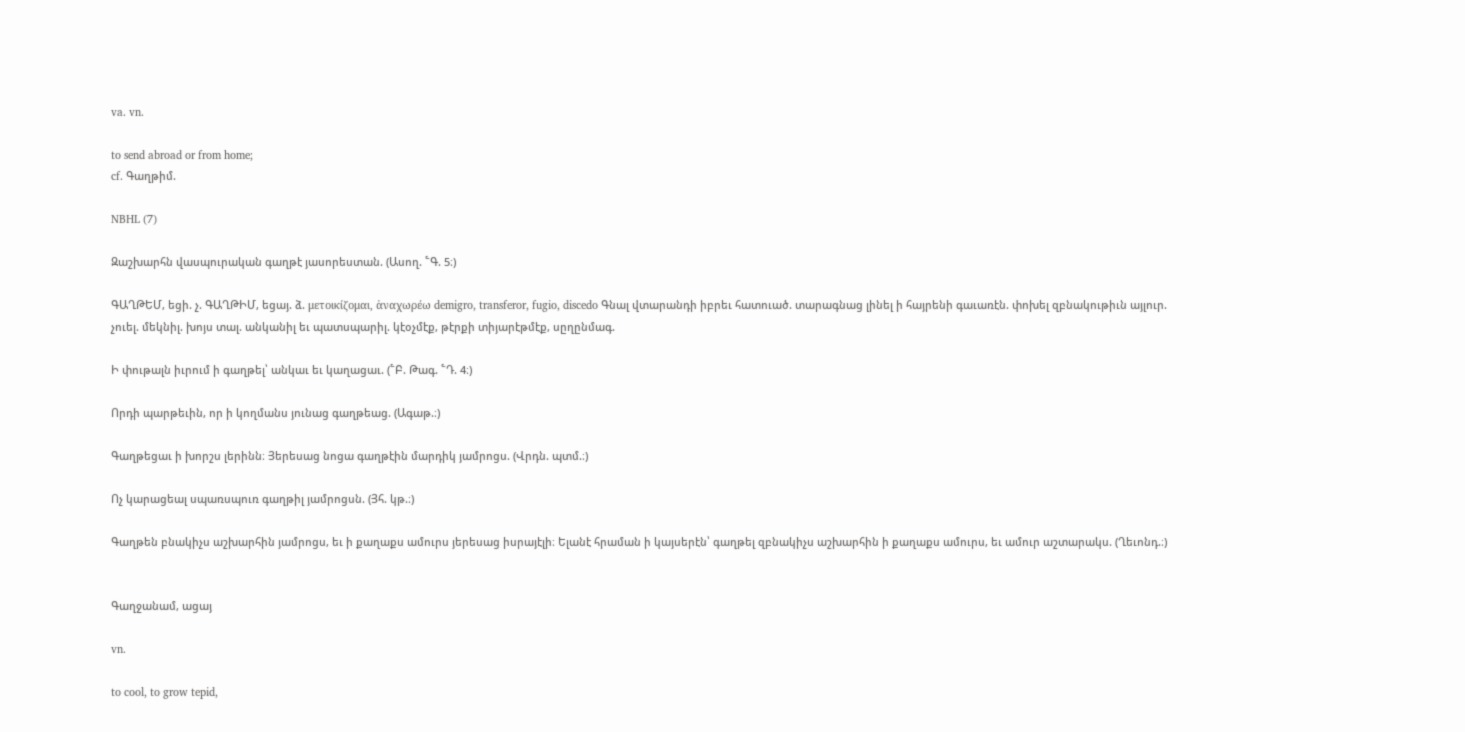va. vn.

to send abroad or from home;
cf. Գաղթիմ.

NBHL (7)

Զաշխարհն վասպուրական գաղթէ յասորեստան. (Ասող. ՟Գ. 5։)

ԳԱՂԹԵՄ, եցի. չ. ԳԱՂԹԻՄ, եցայ. ձ. μετοικίζομαι, ἁναχωρέω demigro, transferor, fugio, discedo Գնալ վտարանդի իբրեւ հատուած. տարագնաց լինել ի հայրենի գաւառէն. փոխել զբնակութիւն այլուր. չուել. մեկնիլ. խոյս տալ. անկանիլ եւ պատսպարիլ. կէօչմէք, թէրքի տիյարէթմէք, սըղընմագ.

Ի փութալն իւրում ի գաղթել՝ անկաւ եւ կաղացաւ. (՟Բ. Թագ. ՟Դ. 4։)

Որդի պարթեւին, որ ի կողմանս յունաց գաղթեաց. (Ագաթ.։)

Գաղթեցաւ ի խորշս լերինն։ Յերեսաց նոցա գաղթէին մարդիկ յամրոցս. (Վրդն. պտմ.։)

Ոչ կարացեալ սպառսպուռ գաղթիլ յամրոցսն. (Յհ. կթ.։)

Գաղթեն բնակիչս աշխարհին յամրոցս, եւ ի քաղաքս ամուրս յերեսաց իսրայէլի։ Ելանէ հրաման ի կայսերէն՝ գաղթել զբնակիչս աշխարհին ի քաղաքս ամուրս, եւ ամուր աշտարակս. (Ղեւոնդ.։)


Գաղջանամ, ացայ

vn.

to cool, to grow tepid,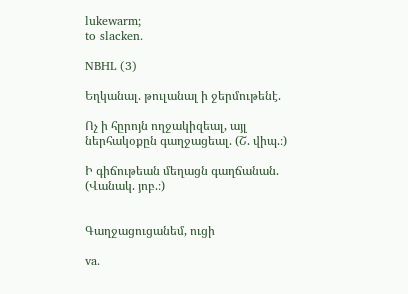lukewarm;
to slacken.

NBHL (3)

Եղկանալ. թուլանալ ի ջերմութենէ.

Ոչ ի հըրոյն ողջակիզեալ, այլ ներհակօքըն գաղջացեալ. (Շ. վիպ.։)

Ի գիճութեան մեղացն գաղճանան. (Վանակ. յոբ.։)


Գաղջացուցանեմ, ուցի

va.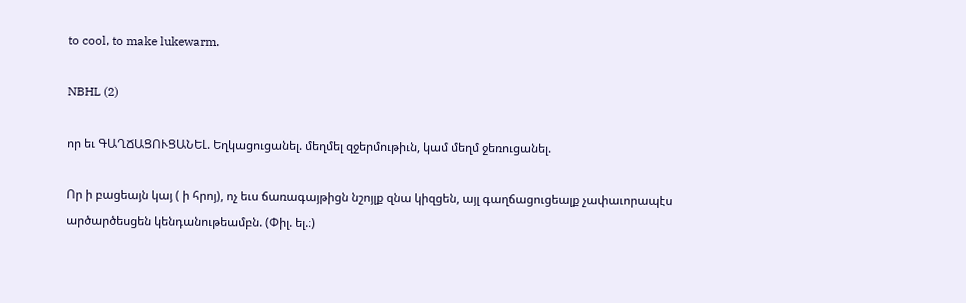to cool, to make lukewarm.

NBHL (2)

որ եւ ԳԱՂՃԱՑՈՒՑԱՆԵԼ. Եղկացուցանել. մեղմել զջերմութիւն, կամ մեղմ ջեռուցանել.

Որ ի բացեայն կայ ( ի հրոյ), ոչ եւս ճառագայթիցն նշոյլք զնա կիզցեն, այլ գաղճացուցեալք չափաւորապէս արծարծեսցեն կենդանութեամբն. (Փիլ. ել.։)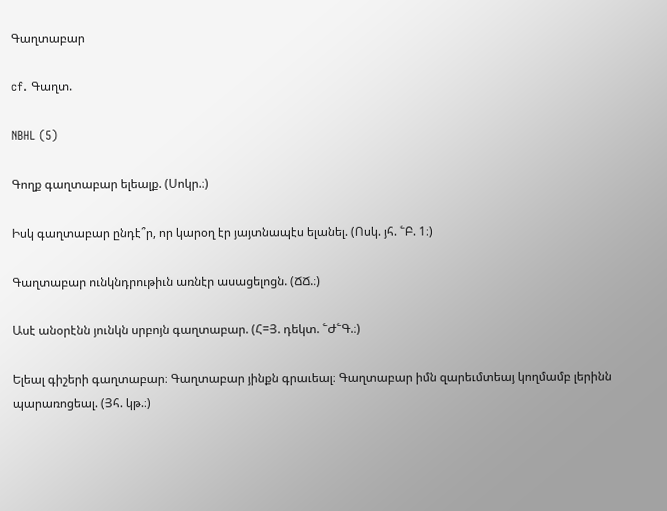Գաղտաբար

cf. Գաղտ.

NBHL (5)

Գողք գաղտաբար ելեալք. (Սոկր.։)

Իսկ գաղտաբար ընդէ՞ր, որ կարօղ էր յայտնապէս ելանել. (Ոսկ. յհ. ՟Բ. 1։)

Գաղտաբար ունկնդրութիւն առնէր ասացելոցն. (ՃՃ.։)

Ասէ անօրէնն յունկն սրբոյն գաղտաբար. (Հ=Յ. դեկտ. ՟Ժ՟Գ.։)

Ելեալ գիշերի գաղտաբար։ Գաղտաբար յինքն գրաւեալ։ Գաղտաբար իմն զարեւմտեայ կողմամբ լերինն պարառոցեալ. (Յհ. կթ.։)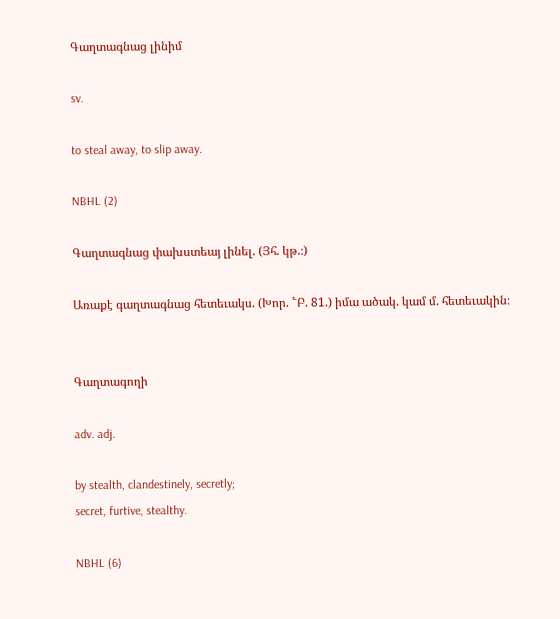Գաղտագնաց լինիմ

sv.

to steal away, to slip away.

NBHL (2)

Գաղտագնաց փախստեայ լինել. (Յհ. կթ.։)

Առաքէ գաղտագնաց հետեւակս. (Խոր. ՟Բ. 81.) իմա ածակ. կամ մ. հետեւակին։


Գաղտագողի

adv. adj.

by stealth, clandestinely, secretly;
secret, furtive, stealthy.

NBHL (6)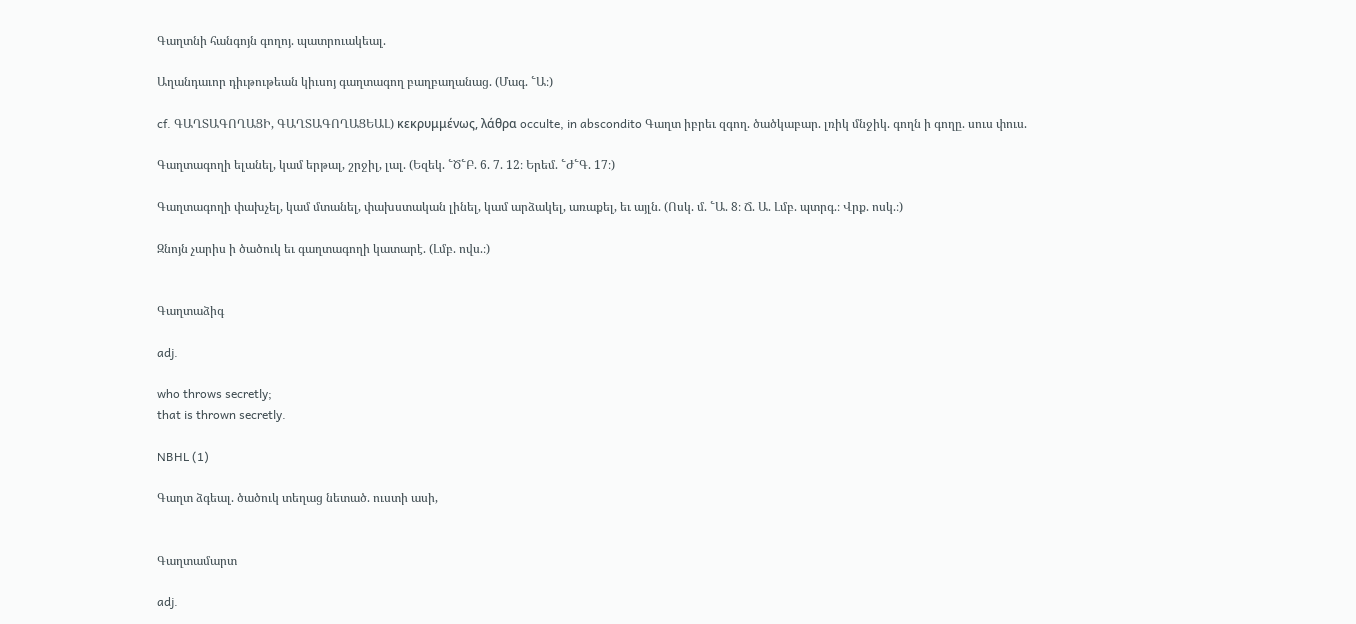Գաղտնի հանգոյն գողոյ. պատրուակեալ.

Աղանդաւոր դիւթութեան կիւսոյ գաղտագող բաղբաղանաց. (Մագ. ՟Ա։)

cf. ԳԱՂՏԱԳՈՂԱՑԻ, ԳԱՂՏԱԳՈՂԱՑԵԱԼ) κεκρυμμένως, λάθρα occulte, in abscondito Գաղտ իբրեւ զգող. ծածկաբար. լռիկ մնջիկ. գողն ի գողը. սուս փուս.

Գաղտագողի ելանել, կամ երթալ, շրջիլ, լալ. (Եզեկ. ՟Ծ՟Բ. 6. 7. 12։ Երեմ. ՟Ժ՟Գ. 17։)

Գաղտագողի փախչել, կամ մտանել, փախստական լինել, կամ արձակել, առաքել, եւ այլն. (Ոսկ. մ. ՟Ա. 8։ Ճ. Ա. Լմբ. պտրգ.։ Վրք. ոսկ.։)

Զնոյն չարիս ի ծածուկ եւ գաղտագողի կատարէ. (Լմբ. ովս.։)


Գաղտաձիգ

adj.

who throws secretly;
that is thrown secretly.

NBHL (1)

Գաղտ ձգեալ. ծածուկ տեղաց նետած. ուստի ասի,


Գաղտամարտ

adj.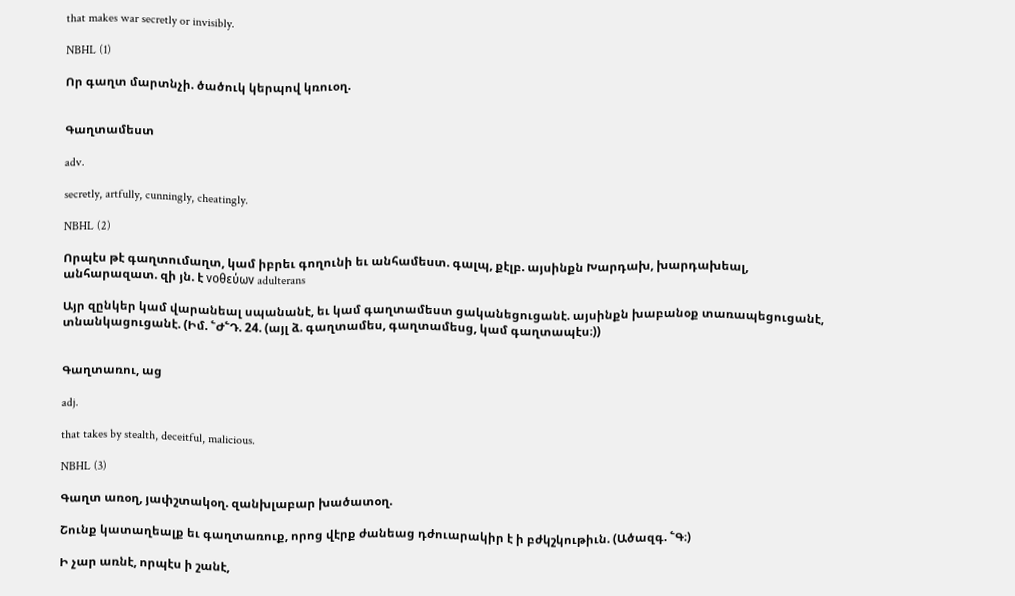that makes war secretly or invisibly.

NBHL (1)

Որ գաղտ մարտնչի. ծածուկ կերպով կռուօղ.


Գաղտամեստ

adv.

secretly, artfully, cunningly, cheatingly.

NBHL (2)

Որպէս թէ գաղտումաղտ, կամ իբրեւ գողունի եւ անհամեստ. գալպ, քէլբ. այսինքն Խարդախ, խարդախեալ, անհարազատ. զի յն. է νοθεύων adulterans

Այր զընկեր կամ վարանեալ սպանանէ, եւ կամ գաղտամեստ ցականեցուցանէ. այսինքն խաբանօք տառապեցուցանէ, տնանկացուցանէ. (Իմ. ՟Ժ՟Դ. 24. (այլ ձ. գաղտամես, գաղտամեսց, կամ գաղտապէս։))


Գաղտառու, աց

adj.

that takes by stealth, deceitful, malicious.

NBHL (3)

Գաղտ առօղ, յափշտակօղ. զանխլաբար խածատօղ.

Շունք կատաղեալք եւ գաղտառուք, որոց վէրք ժանեաց դժուարակիր է ի բժկշկութիւն. (Ածազգ. ՟Գ։)

Ի չար առնէ, որպէս ի շանէ,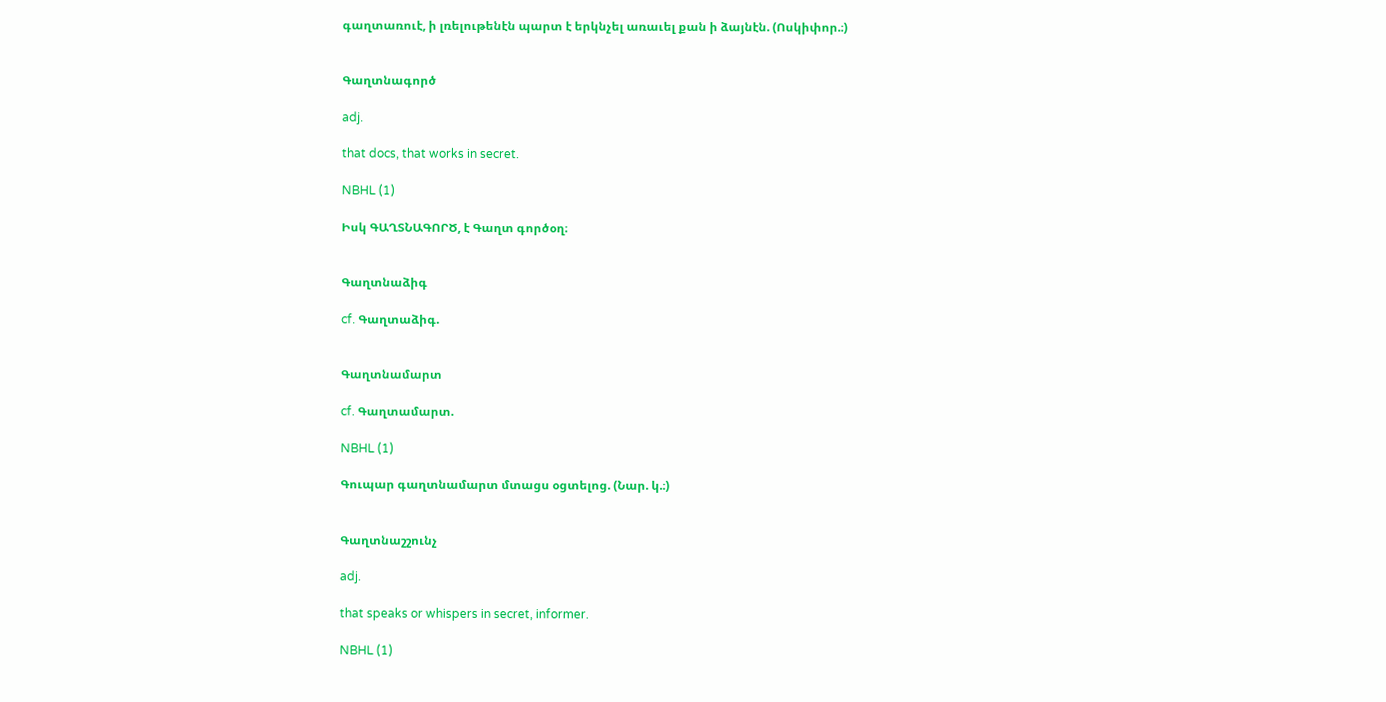գաղտառուէ, ի լռելութենէն պարտ է երկնչել առաւել քան ի ձայնէն. (Ոսկիփոր.։)


Գաղտնագործ

adj.

that docs, that works in secret.

NBHL (1)

Իսկ ԳԱՂՏՆԱԳՈՐԾ, է Գաղտ գործօղ։


Գաղտնաձիգ

cf. Գաղտաձիգ.


Գաղտնամարտ

cf. Գաղտամարտ.

NBHL (1)

Գուպար գաղտնամարտ մտացս օցտելոց. (Նար. կ.։)


Գաղտնաշշունչ

adj.

that speaks or whispers in secret, informer.

NBHL (1)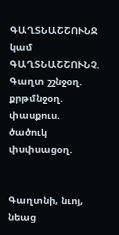ԳԱՂՏՆԱՇՇՈՒՆՋ կամ ԳԱՂՏՆԱՇՇՈՒՆՉ. Գաղտ շշնջօղ. քրթմնջօղ. փասքուս. ծածուկ փսփսացօղ.


Գաղտնի, նւոյ, նեաց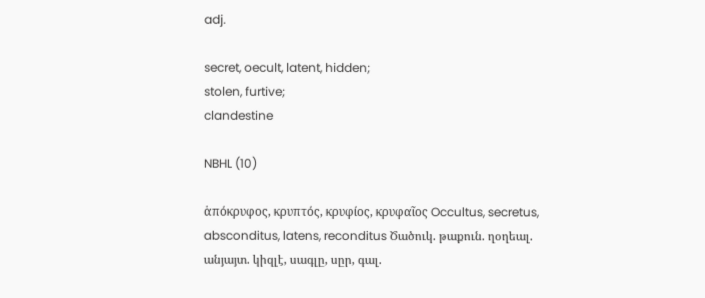adj.

secret, oecult, latent, hidden;
stolen, furtive;
clandestine

NBHL (10)

ἁπόκρυφος, κρυπτός, κρυφίος, κρυφαῖος Occultus, secretus, absconditus, latens, reconditus Ծածուկ. թաքուն. ղօղեալ. անյայտ. կիզլէ, սագլը, սըր, գալ.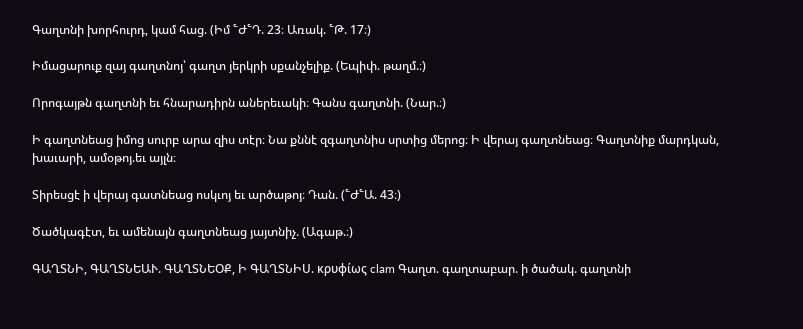Գաղտնի խորհուրդ, կամ հաց. (Իմ ՟Ժ՟Դ. 23։ Առակ. ՟Թ. 17։)

Իմացարուք զայ գաղտնոյ՝ գաղտ յերկրի սքանչելիք. (Եպիփ. թաղմ.։)

Որոգայթն գաղտնի եւ հնարադիրն աներեւակի։ Գանս գաղտնի. (Նար.։)

Ի գաղտնեաց իմոց սուրբ արա զիս տէր։ Նա քննէ զգաղտնիս սրտից մերոց։ Ի վերայ գաղտնեաց։ Գաղտնիք մարդկան, խաւարի, ամօթոյ.եւ այլն։

Տիրեսցէ ի վերայ գատնեաց ոսկւոյ եւ արծաթոյ։ Դան. (՟Ժ՟Ա. 43։)

Ծածկագէտ, եւ ամենայն գաղտնեաց յայտնիչ. (Ագաթ.։)

ԳԱՂՏՆԻ, ԳԱՂՏՆԵԱՒ. ԳԱՂՏՆԵՕՔ, Ի ԳԱՂՏՆԻՍ. κρυφίως clam Գաղտ. գաղտաբար. ի ծածակ. գաղտնի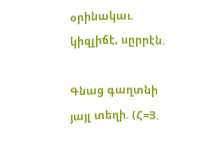օրինակաւ. կիզլիճէ, սըրրէն.

Գնաց գաղտնի յայլ տեղի. (Հ=Յ.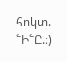հոկտ. ՟Ի՟Ը.։)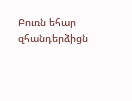Բուռն եհար զհանդերձիցն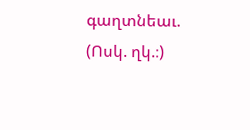գաղտնեաւ. (Ոսկ. ղկ.։)